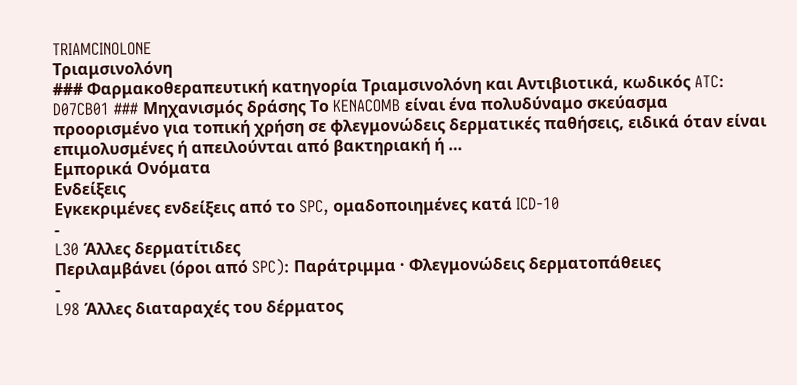TRIAMCINOLONE
Τριαμσινολόνη
### Φαρμακοθεραπευτική κατηγορία Τριαμσινολόνη και Αντιβιοτικά, κωδικός ATC: D07CB01 ### Μηχανισμός δράσης Το KENACOMB είναι ένα πολυδύναμο σκεύασμα προορισμένο για τοπική χρήση σε φλεγμονώδεις δερματικές παθήσεις, ειδικά όταν είναι επιμολυσμένες ή απειλούνται από βακτηριακή ή …
Εμπορικά Ονόματα
Ενδείξεις
Εγκεκριμένες ενδείξεις από το SPC, ομαδοποιημένες κατά ICD-10
-
L30 Άλλες δερματίτιδες
Περιλαμβάνει (όροι από SPC): Παράτριμμα · Φλεγμονώδεις δερματοπάθειες
-
L98 Άλλες διαταραχές του δέρματος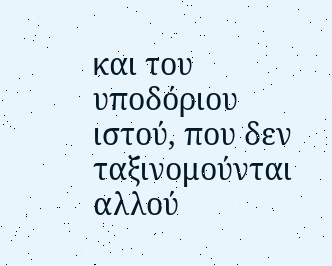και του υποδόριου ιστού, που δεν ταξινομούνται αλλού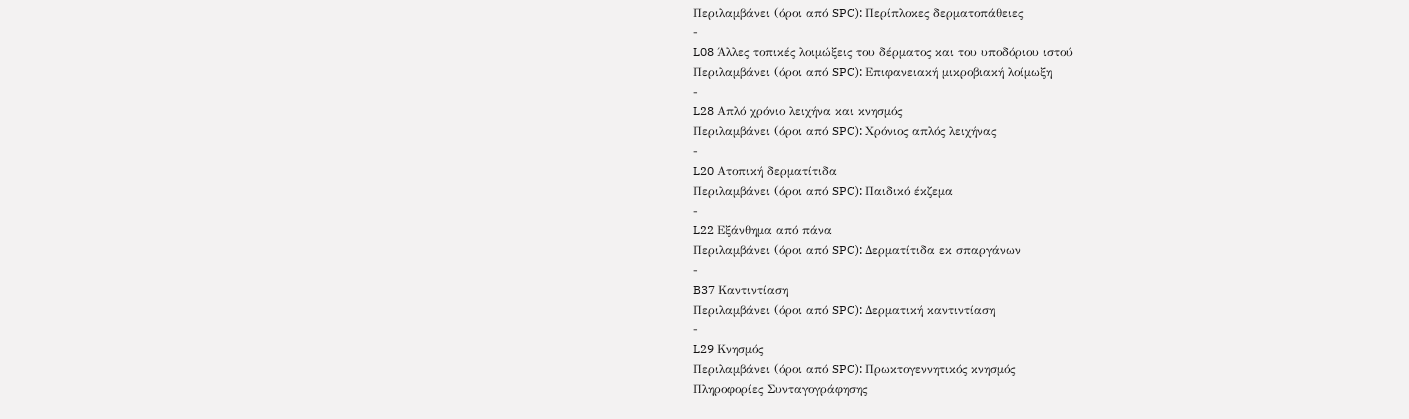Περιλαμβάνει (όροι από SPC): Περίπλοκες δερματοπάθειες
-
L08 Άλλες τοπικές λοιμώξεις του δέρματος και του υποδόριου ιστού
Περιλαμβάνει (όροι από SPC): Επιφανειακή μικροβιακή λοίμωξη
-
L28 Απλό χρόνιο λειχήνα και κνησμός
Περιλαμβάνει (όροι από SPC): Χρόνιος απλός λειχήνας
-
L20 Ατοπική δερματίτιδα
Περιλαμβάνει (όροι από SPC): Παιδικό έκζεμα
-
L22 Εξάνθημα από πάνα
Περιλαμβάνει (όροι από SPC): Δερματίτιδα εκ σπαργάνων
-
B37 Καντιντίαση
Περιλαμβάνει (όροι από SPC): Δερματική καντιντίαση
-
L29 Κνησμός
Περιλαμβάνει (όροι από SPC): Πρωκτογεννητικός κνησμός
Πληροφορίες Συνταγογράφησης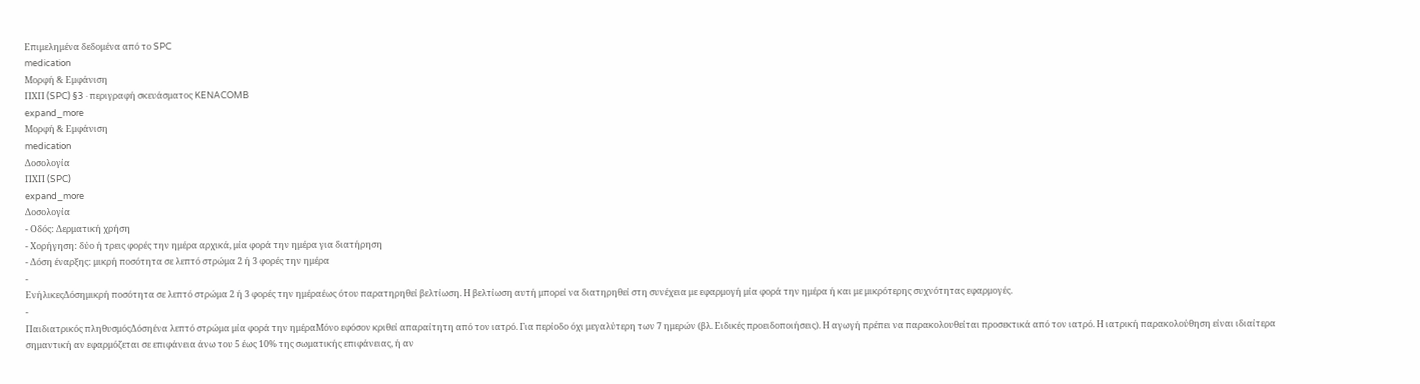Επιμελημένα δεδομένα από το SPC
medication
Μορφή & Εμφάνιση
ΠΧΠ (SPC) §3 · περιγραφή σκευάσματος KENACOMB
expand_more
Μορφή & Εμφάνιση
medication
Δοσολογία
ΠΧΠ (SPC)
expand_more
Δοσολογία
- Οδός: Δερματική χρήση
- Χορήγηση: δύο ή τρεις φορές την ημέρα αρχικά, μία φορά την ημέρα για διατήρηση
- Δόση έναρξης: μικρή ποσότητα σε λεπτό στρώμα 2 ή 3 φορές την ημέρα
-
ΕνήλικεςΔόσημικρή ποσότητα σε λεπτό στρώμα 2 ή 3 φορές την ημέραέως ότου παρατηρηθεί βελτίωση. Η βελτίωση αυτή μπορεί να διατηρηθεί στη συνέχεια με εφαρμογή μία φορά την ημέρα ή και με μικρότερης συχνότητας εφαρμογές.
-
Παιδιατρικός πληθυσμόςΔόσηένα λεπτό στρώμα μία φορά την ημέραΜόνο εφόσον κριθεί απαραίτητη από τον ιατρό. Για περίοδο όχι μεγαλύτερη των 7 ημερών (βλ. Ειδικές προειδοποιήσεις). Η αγωγή πρέπει να παρακολουθείται προσεκτικά από τον ιατρό. Η ιατρική παρακολούθηση είναι ιδιαίτερα σημαντική αν εφαρμόζεται σε επιφάνεια άνω του 5 έως 10% της σωματικής επιφάνειας, ή αν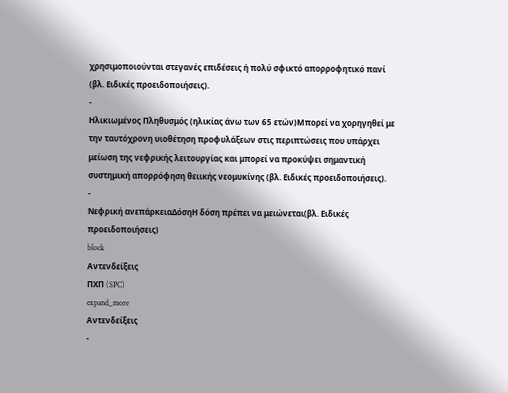χρησιμοποιούνται στεγανές επιδέσεις ή πολύ σφικτό απορροφητικό πανί (βλ. Ειδικές προειδοποιήσεις).
-
Ηλικιωμένος Πληθυσμός (ηλικίας άνω των 65 ετών)Μπορεί να χορηγηθεί με την ταυτόχρονη υιοθέτηση προφυλάξεων στις περιπτώσεις που υπάρχει μείωση της νεφρικής λειτουργίας και μπορεί να προκύψει σημαντική συστημική απορρόφηση θειικής νεομυκίνης (βλ. Ειδικές προειδοποιήσεις).
-
Νεφρική ανεπάρκειαΔόσηΗ δόση πρέπει να μειώνεται(βλ. Ειδικές προειδοποιήσεις)
block
Αντενδείξεις
ΠΧΠ (SPC)
expand_more
Αντενδείξεις
-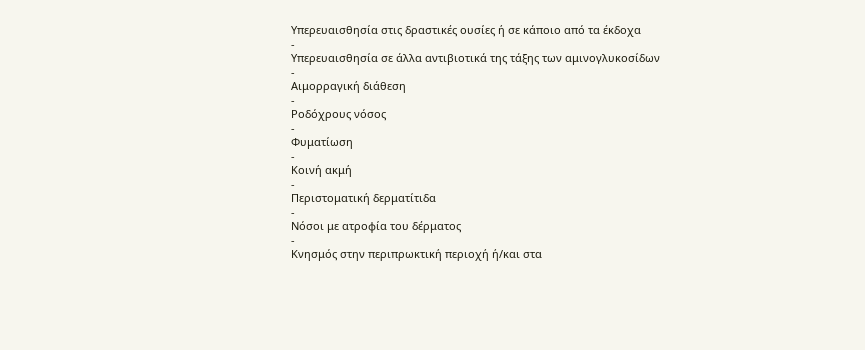Υπερευαισθησία στις δραστικές ουσίες ή σε κάποιο από τα έκδοχα
-
Υπερευαισθησία σε άλλα αντιβιοτικά της τάξης των αμινογλυκοσίδων
-
Αιμορραγική διάθεση
-
Ροδόχρους νόσος
-
Φυματίωση
-
Κοινή ακμή
-
Περιστοματική δερματίτιδα
-
Νόσοι με ατροφία του δέρματος
-
Κνησμός στην περιπρωκτική περιοχή ή/και στα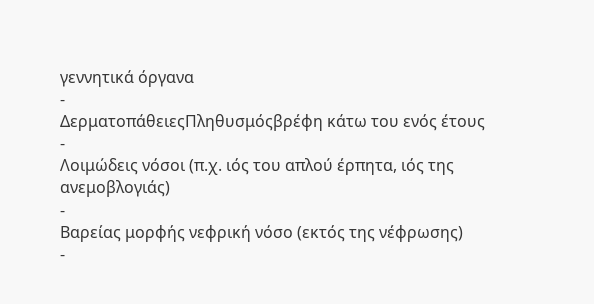γεννητικά όργανα
-
ΔερματοπάθειεςΠληθυσμόςβρέφη κάτω του ενός έτους
-
Λοιμώδεις νόσοι (π.χ. ιός του απλού έρπητα, ιός της ανεμοβλογιάς)
-
Βαρείας μορφής νεφρική νόσο (εκτός της νέφρωσης)
-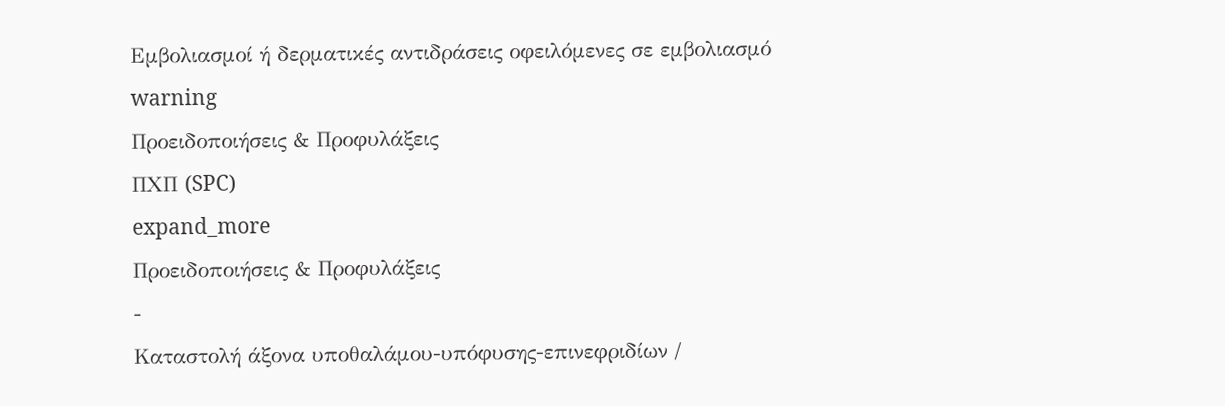Εμβολιασμοί ή δερματικές αντιδράσεις οφειλόμενες σε εμβολιασμό
warning
Προειδοποιήσεις & Προφυλάξεις
ΠΧΠ (SPC)
expand_more
Προειδοποιήσεις & Προφυλάξεις
-
Καταστολή άξονα υποθαλάμου-υπόφυσης-επινεφριδίων /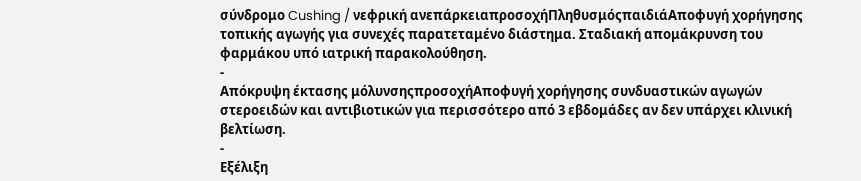σύνδρομο Cushing / νεφρική ανεπάρκειαπροσοχήΠληθυσμόςπαιδιάΑποφυγή χορήγησης τοπικής αγωγής για συνεχές παρατεταμένο διάστημα. Σταδιακή απομάκρυνση του φαρμάκου υπό ιατρική παρακολούθηση.
-
Απόκρυψη έκτασης μόλυνσηςπροσοχήΑποφυγή χορήγησης συνδυαστικών αγωγών στεροειδών και αντιβιοτικών για περισσότερο από 3 εβδομάδες αν δεν υπάρχει κλινική βελτίωση.
-
Εξέλιξη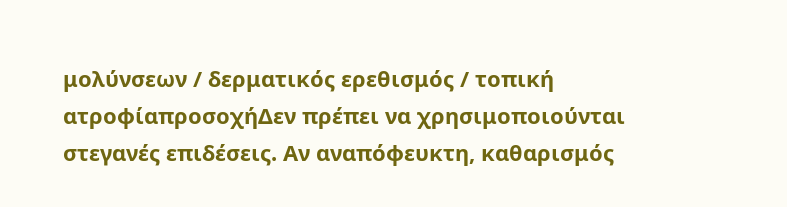μολύνσεων / δερματικός ερεθισμός / τοπική ατροφίαπροσοχήΔεν πρέπει να χρησιμοποιούνται στεγανές επιδέσεις. Αν αναπόφευκτη, καθαρισμός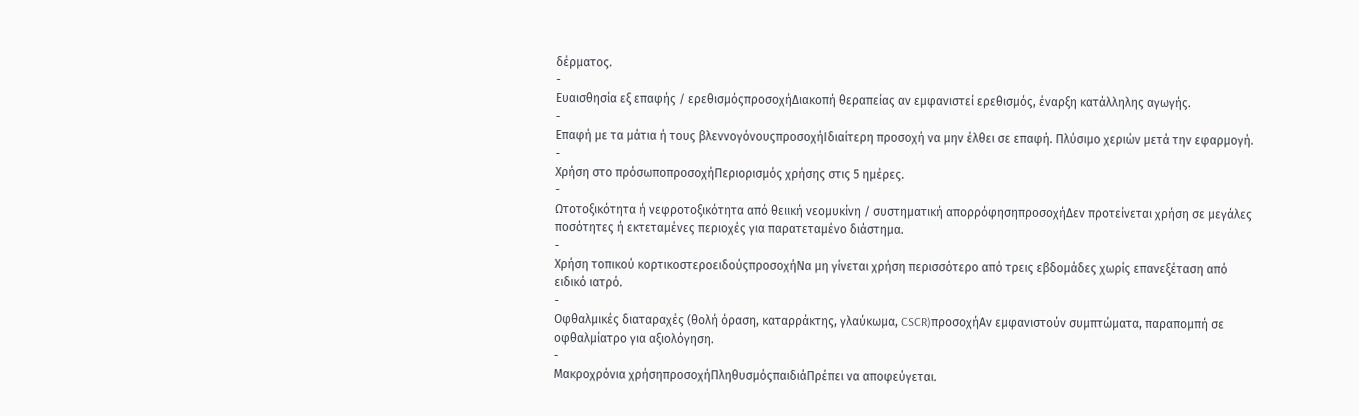δέρματος.
-
Ευαισθησία εξ επαφής / ερεθισμόςπροσοχήΔιακοπή θεραπείας αν εμφανιστεί ερεθισμός, έναρξη κατάλληλης αγωγής.
-
Επαφή με τα μάτια ή τους βλεννογόνουςπροσοχήΙδιαίτερη προσοχή να μην έλθει σε επαφή. Πλύσιμο χεριών μετά την εφαρμογή.
-
Χρήση στο πρόσωποπροσοχήΠεριορισμός χρήσης στις 5 ημέρες.
-
Ωτοτοξικότητα ή νεφροτοξικότητα από θειική νεομυκίνη / συστηματική απορρόφησηπροσοχήΔεν προτείνεται χρήση σε μεγάλες ποσότητες ή εκτεταμένες περιοχές για παρατεταμένο διάστημα.
-
Χρήση τοπικού κορτικοστεροειδούςπροσοχήΝα μη γίνεται χρήση περισσότερο από τρεις εβδομάδες χωρίς επανεξέταση από ειδικό ιατρό.
-
Οφθαλμικές διαταραχές (θολή όραση, καταρράκτης, γλαύκωμα, CSCR)προσοχήΑν εμφανιστούν συμπτώματα, παραπομπή σε οφθαλμίατρο για αξιολόγηση.
-
Μακροχρόνια χρήσηπροσοχήΠληθυσμόςπαιδιάΠρέπει να αποφεύγεται.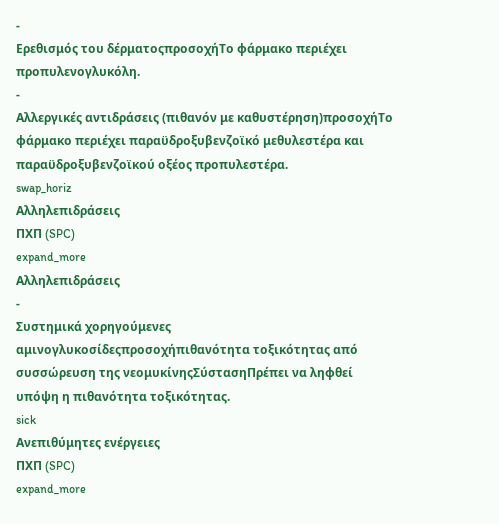-
Ερεθισμός του δέρματοςπροσοχήΤο φάρμακο περιέχει προπυλενογλυκόλη.
-
Αλλεργικές αντιδράσεις (πιθανόν με καθυστέρηση)προσοχήΤο φάρμακο περιέχει παραϋδροξυβενζοϊκό μεθυλεστέρα και παραϋδροξυβενζοϊκού οξέος προπυλεστέρα.
swap_horiz
Αλληλεπιδράσεις
ΠΧΠ (SPC)
expand_more
Αλληλεπιδράσεις
-
Συστημικά χορηγούμενες αμινογλυκοσίδεςπροσοχήπιθανότητα τοξικότητας από συσσώρευση της νεομυκίνηςΣύστασηΠρέπει να ληφθεί υπόψη η πιθανότητα τοξικότητας.
sick
Ανεπιθύμητες ενέργειες
ΠΧΠ (SPC)
expand_more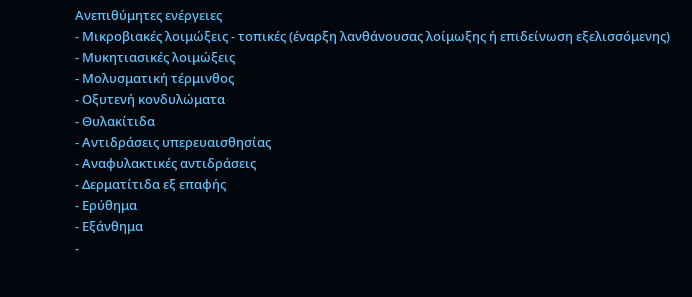Ανεπιθύμητες ενέργειες
- Μικροβιακές λοιμώξεις - τοπικές (έναρξη λανθάνουσας λοίμωξης ή επιδείνωση εξελισσόμενης)
- Μυκητιασικές λοιμώξεις
- Μολυσματική τέρμινθος
- Οξυτενή κονδυλώματα
- Θυλακίτιδα
- Αντιδράσεις υπερευαισθησίας
- Αναφυλακτικές αντιδράσεις
- Δερματίτιδα εξ επαφής
- Ερύθημα
- Εξάνθημα
-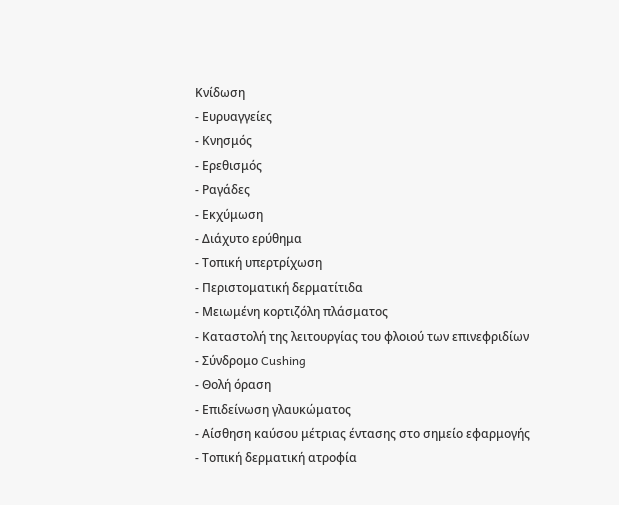Κνίδωση
- Ευρυαγγείες
- Κνησμός
- Ερεθισμός
- Ραγάδες
- Εκχύμωση
- Διάχυτο ερύθημα
- Τοπική υπερτρίχωση
- Περιστοματική δερματίτιδα
- Μειωμένη κορτιζόλη πλάσματος
- Καταστολή της λειτουργίας του φλοιού των επινεφριδίων
- Σύνδρομο Cushing
- Θολή όραση
- Επιδείνωση γλαυκώματος
- Αίσθηση καύσου μέτριας έντασης στο σημείο εφαρμογής
- Τοπική δερματική ατροφία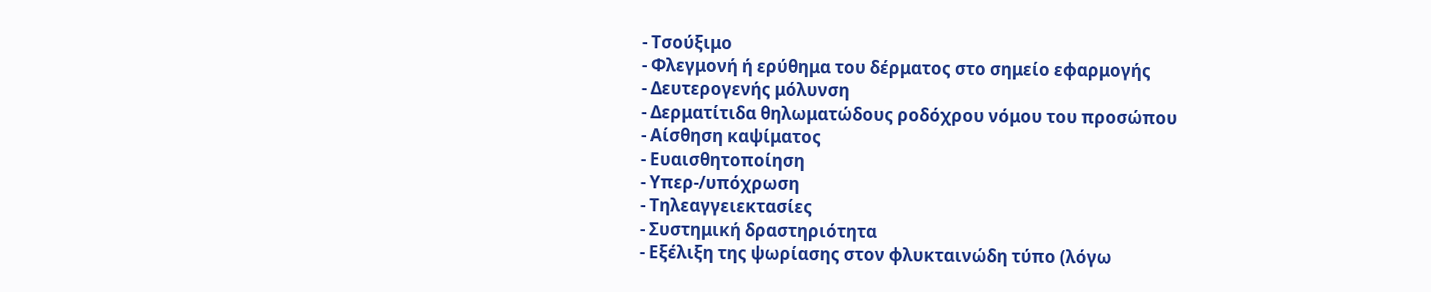- Τσούξιμο
- Φλεγμονή ή ερύθημα του δέρματος στο σημείο εφαρμογής
- Δευτερογενής μόλυνση
- Δερματίτιδα θηλωματώδους ροδόχρου νόμου του προσώπου
- Αίσθηση καψίματος
- Ευαισθητοποίηση
- Υπερ-/υπόχρωση
- Τηλεαγγειεκτασίες
- Συστημική δραστηριότητα
- Εξέλιξη της ψωρίασης στον φλυκταινώδη τύπο (λόγω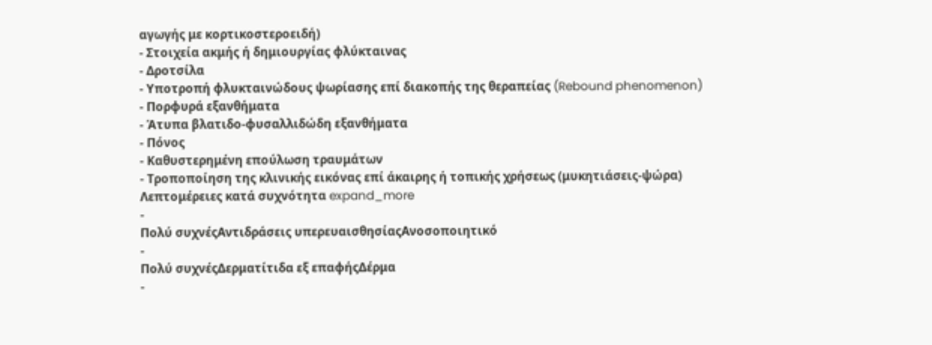αγωγής με κορτικοστεροειδή)
- Στοιχεία ακμής ή δημιουργίας φλύκταινας
- Δροτσίλα
- Υποτροπή φλυκταινώδους ψωρίασης επί διακοπής της θεραπείας (Rebound phenomenon)
- Πορφυρά εξανθήματα
- Άτυπα βλατιδο-φυσαλλιδώδη εξανθήματα
- Πόνος
- Καθυστερημένη επούλωση τραυμάτων
- Τροποποίηση της κλινικής εικόνας επί άκαιρης ή τοπικής χρήσεως (μυκητιάσεις-ψώρα)
Λεπτομέρειες κατά συχνότητα expand_more
-
Πολύ συχνέςΑντιδράσεις υπερευαισθησίαςΑνοσοποιητικό
-
Πολύ συχνέςΔερματίτιδα εξ επαφήςΔέρμα
-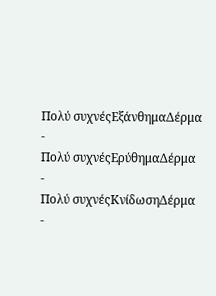Πολύ συχνέςΕξάνθημαΔέρμα
-
Πολύ συχνέςΕρύθημαΔέρμα
-
Πολύ συχνέςΚνίδωσηΔέρμα
-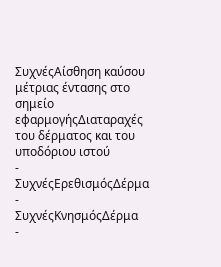ΣυχνέςΑίσθηση καύσου μέτριας έντασης στο σημείο εφαρμογήςΔιαταραχές του δέρματος και του υποδόριου ιστού
-
ΣυχνέςΕρεθισμόςΔέρμα
-
ΣυχνέςΚνησμόςΔέρμα
-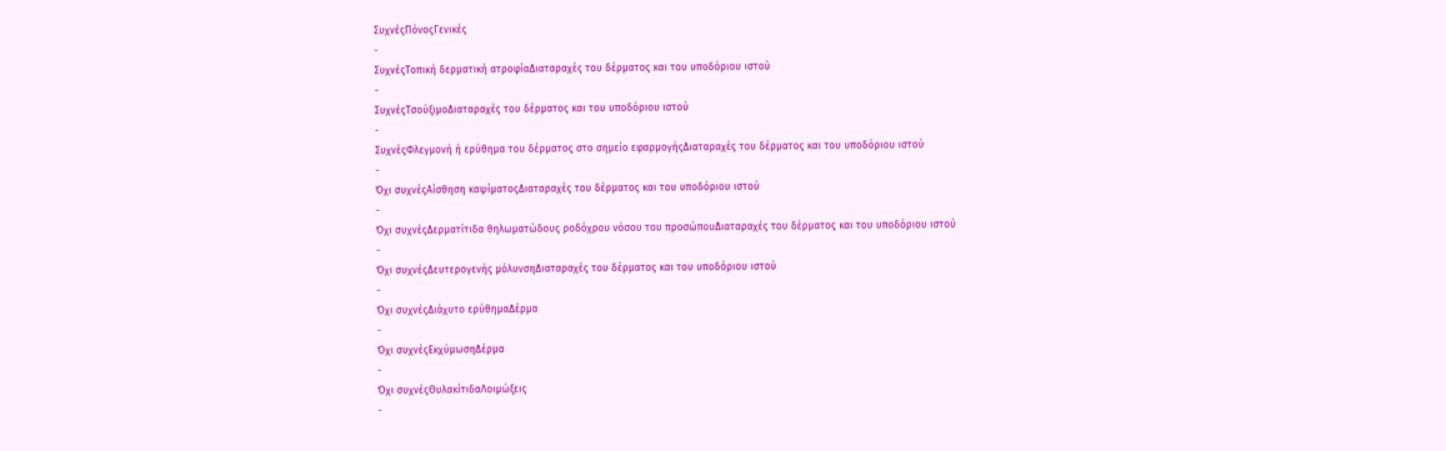ΣυχνέςΠόνοςΓενικές
-
ΣυχνέςΤοπική δερματική ατροφίαΔιαταραχές του δέρματος και του υποδόριου ιστού
-
ΣυχνέςΤσούξιμοΔιαταραχές του δέρματος και του υποδόριου ιστού
-
ΣυχνέςΦλεγμονή ή ερύθημα του δέρματος στο σημείο εφαρμογήςΔιαταραχές του δέρματος και του υποδόριου ιστού
-
Όχι συχνέςΑίσθηση καψίματοςΔιαταραχές του δέρματος και του υποδόριου ιστού
-
Όχι συχνέςΔερματίτιδα θηλωματώδους ροδόχρου νόσου του προσώπουΔιαταραχές του δέρματος και του υποδόριου ιστού
-
Όχι συχνέςΔευτερογενής μόλυνσηΔιαταραχές του δέρματος και του υποδόριου ιστού
-
Όχι συχνέςΔιάχυτο ερύθημαΔέρμα
-
Όχι συχνέςΕκχύμωσηΔέρμα
-
Όχι συχνέςΘυλακίτιδαΛοιμώξεις
-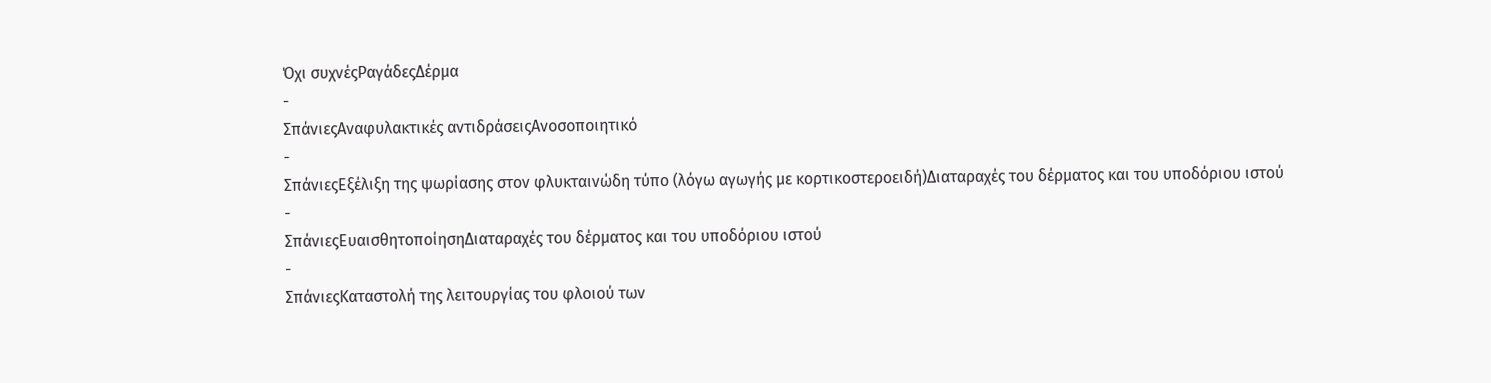Όχι συχνέςΡαγάδεςΔέρμα
-
ΣπάνιεςΑναφυλακτικές αντιδράσειςΑνοσοποιητικό
-
ΣπάνιεςΕξέλιξη της ψωρίασης στον φλυκταινώδη τύπο (λόγω αγωγής με κορτικοστεροειδή)Διαταραχές του δέρματος και του υποδόριου ιστού
-
ΣπάνιεςΕυαισθητοποίησηΔιαταραχές του δέρματος και του υποδόριου ιστού
-
ΣπάνιεςΚαταστολή της λειτουργίας του φλοιού των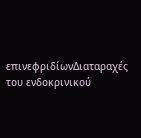επινεφριδίωνΔιαταραχές του ενδοκρινικού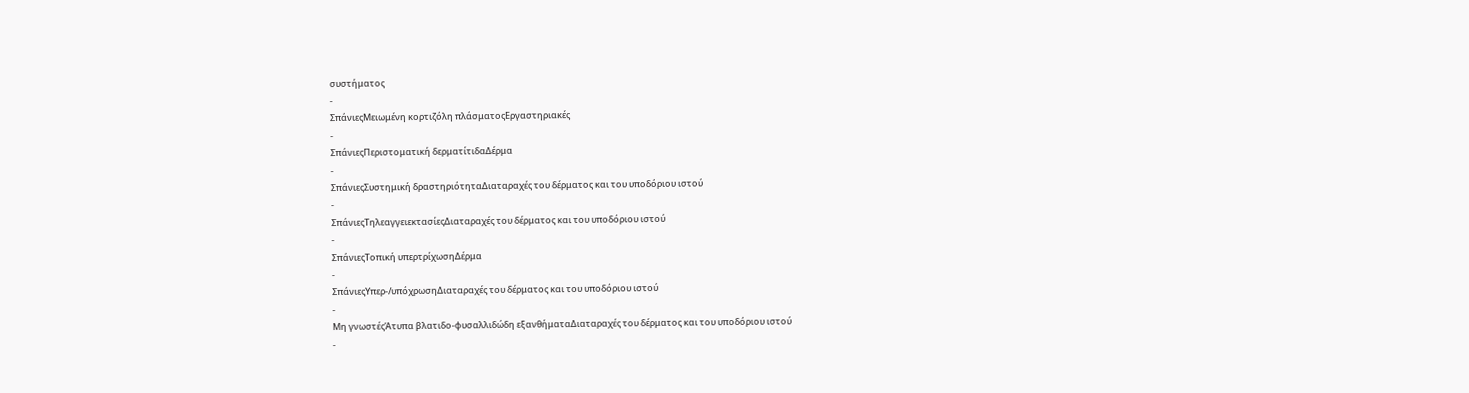συστήματος
-
ΣπάνιεςΜειωμένη κορτιζόλη πλάσματοςΕργαστηριακές
-
ΣπάνιεςΠεριστοματική δερματίτιδαΔέρμα
-
ΣπάνιεςΣυστημική δραστηριότηταΔιαταραχές του δέρματος και του υποδόριου ιστού
-
ΣπάνιεςΤηλεαγγειεκτασίεςΔιαταραχές του δέρματος και του υποδόριου ιστού
-
ΣπάνιεςΤοπική υπερτρίχωσηΔέρμα
-
ΣπάνιεςΥπερ-/υπόχρωσηΔιαταραχές του δέρματος και του υποδόριου ιστού
-
Μη γνωστέςΆτυπα βλατιδο-φυσαλλιδώδη εξανθήματαΔιαταραχές του δέρματος και του υποδόριου ιστού
-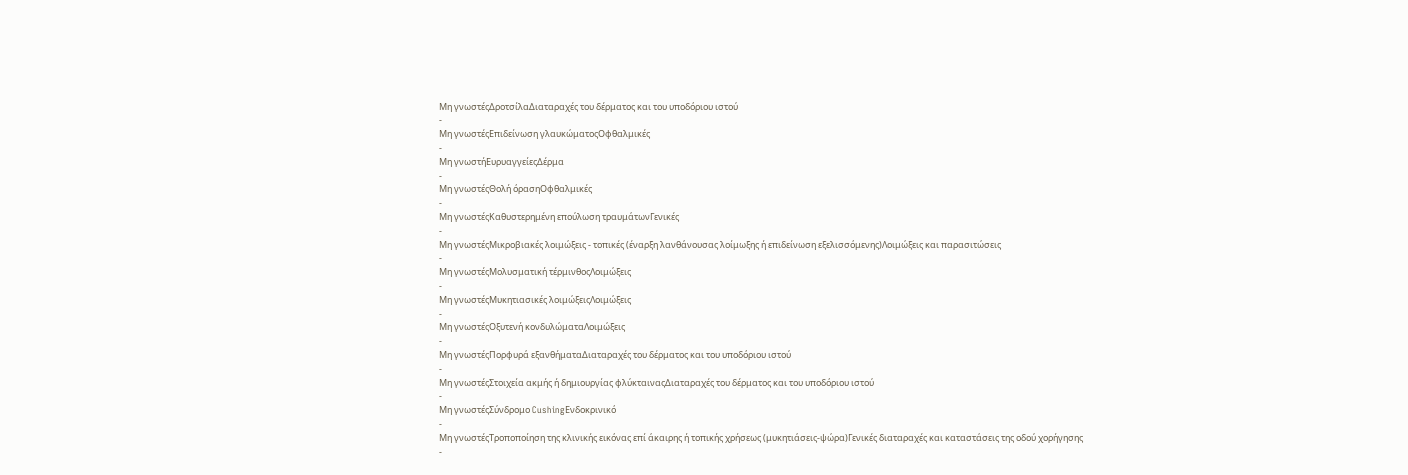Μη γνωστέςΔροτσίλαΔιαταραχές του δέρματος και του υποδόριου ιστού
-
Μη γνωστέςΕπιδείνωση γλαυκώματοςΟφθαλμικές
-
Μη γνωστήΕυρυαγγείεςΔέρμα
-
Μη γνωστέςΘολή όρασηΟφθαλμικές
-
Μη γνωστέςΚαθυστερημένη επούλωση τραυμάτωνΓενικές
-
Μη γνωστέςΜικροβιακές λοιμώξεις - τοπικές (έναρξη λανθάνουσας λοίμωξης ή επιδείνωση εξελισσόμενης)Λοιμώξεις και παρασιτώσεις
-
Μη γνωστέςΜολυσματική τέρμινθοςΛοιμώξεις
-
Μη γνωστέςΜυκητιασικές λοιμώξειςΛοιμώξεις
-
Μη γνωστέςΟξυτενή κονδυλώματαΛοιμώξεις
-
Μη γνωστέςΠορφυρά εξανθήματαΔιαταραχές του δέρματος και του υποδόριου ιστού
-
Μη γνωστέςΣτοιχεία ακμής ή δημιουργίας φλύκταιναςΔιαταραχές του δέρματος και του υποδόριου ιστού
-
Μη γνωστέςΣύνδρομο CushingΕνδοκρινικό
-
Μη γνωστέςΤροποποίηση της κλινικής εικόνας επί άκαιρης ή τοπικής χρήσεως (μυκητιάσεις-ψώρα)Γενικές διαταραχές και καταστάσεις της οδού χορήγησης
-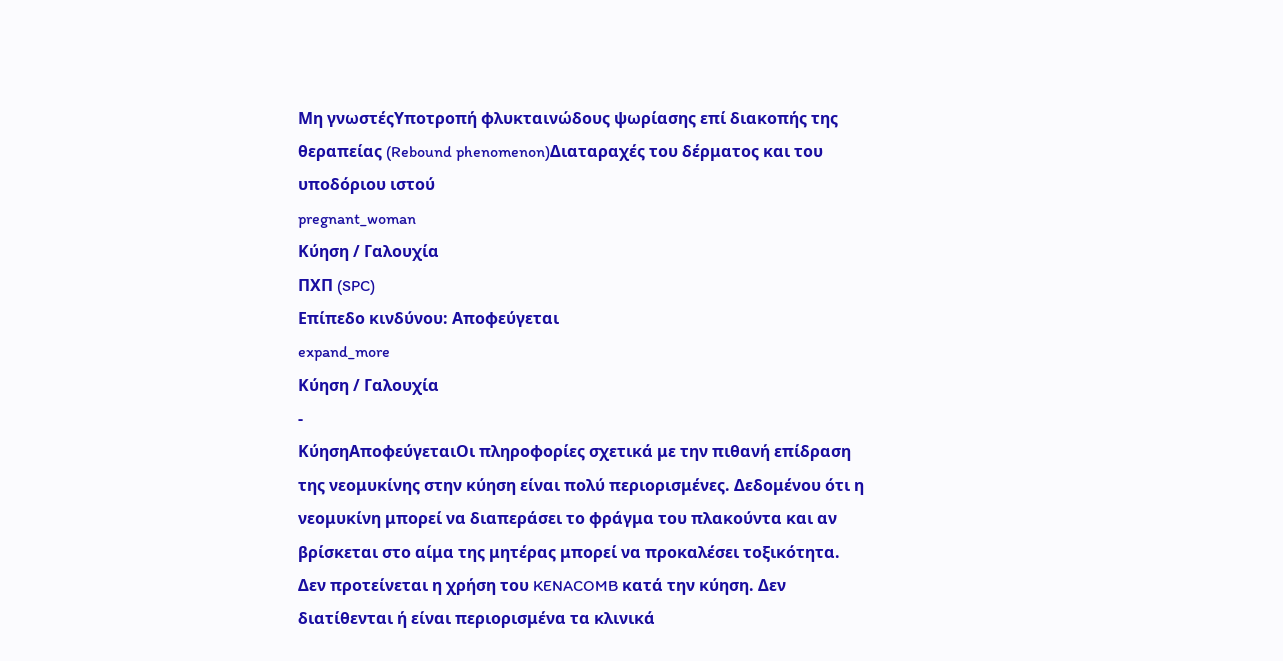Μη γνωστέςΥποτροπή φλυκταινώδους ψωρίασης επί διακοπής της θεραπείας (Rebound phenomenon)Διαταραχές του δέρματος και του υποδόριου ιστού
pregnant_woman
Κύηση / Γαλουχία
ΠΧΠ (SPC)
Επίπεδο κινδύνου: Αποφεύγεται
expand_more
Κύηση / Γαλουχία
-
ΚύησηΑποφεύγεταιΟι πληροφορίες σχετικά με την πιθανή επίδραση της νεομυκίνης στην κύηση είναι πολύ περιορισμένες. Δεδομένου ότι η νεομυκίνη μπορεί να διαπεράσει το φράγμα του πλακούντα και αν βρίσκεται στο αίμα της μητέρας μπορεί να προκαλέσει τοξικότητα. Δεν προτείνεται η χρήση του KENACOMB κατά την κύηση. Δεν διατίθενται ή είναι περιορισμένα τα κλινικά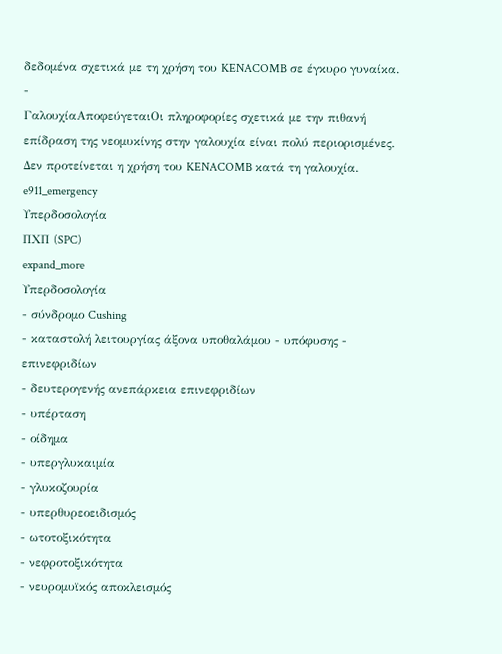δεδομένα σχετικά με τη χρήση του KENACOMB σε έγκυρο γυναίκα.
-
ΓαλουχίαΑποφεύγεταιΟι πληροφορίες σχετικά με την πιθανή επίδραση της νεομυκίνης στην γαλουχία είναι πολύ περιορισμένες. Δεν προτείνεται η χρήση του KENACOMB κατά τη γαλουχία.
e911_emergency
Υπερδοσολογία
ΠΧΠ (SPC)
expand_more
Υπερδοσολογία
- σύνδρομο Cushing
- καταστολή λειτουργίας άξονα υποθαλάμου - υπόφυσης - επινεφριδίων
- δευτερογενής ανεπάρκεια επινεφριδίων
- υπέρταση
- οίδημα
- υπεργλυκαιμία
- γλυκοζουρία
- υπερθυρεοειδισμός
- ωτοτοξικότητα
- νεφροτοξικότητα
- νευρομυϊκός αποκλεισμός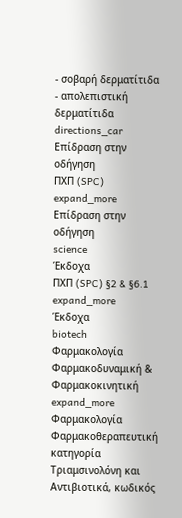- σοβαρή δερματίτιδα
- απολεπιστική δερματίτιδα
directions_car
Επίδραση στην οδήγηση
ΠΧΠ (SPC)
expand_more
Επίδραση στην οδήγηση
science
Έκδοχα
ΠΧΠ (SPC) §2 & §6.1
expand_more
Έκδοχα
biotech
Φαρμακολογία
Φαρμακοδυναμική & Φαρμακοκινητική
expand_more
Φαρμακολογία
Φαρμακοθεραπευτική κατηγορία
Τριαμσινολόνη και Αντιβιοτικά, κωδικός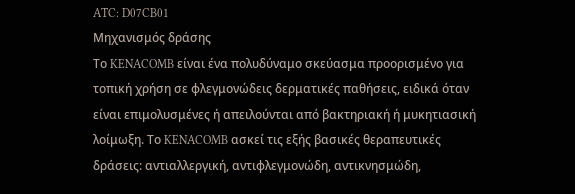ATC: D07CB01
Μηχανισμός δράσης
Το KENACOMB είναι ένα πολυδύναμο σκεύασμα προορισμένο για τοπική χρήση σε φλεγμονώδεις δερματικές παθήσεις, ειδικά όταν είναι επιμολυσμένες ή απειλούνται από βακτηριακή ή μυκητιασική λοίμωξη. Το KENACOMB ασκεί τις εξής βασικές θεραπευτικές δράσεις: αντιαλλεργική, αντιφλεγμονώδη, αντικνησμώδη,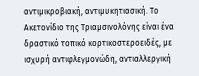αντιμικροβιακή, αντιμυκητιασική. Το Ακετονίδιο της Τριαμσινολόνης είναι ένα δραστικό τοπικό κορτικοστεροειδές, με ισχυρή αντιφλεγμονώδη, αντιαλλεργική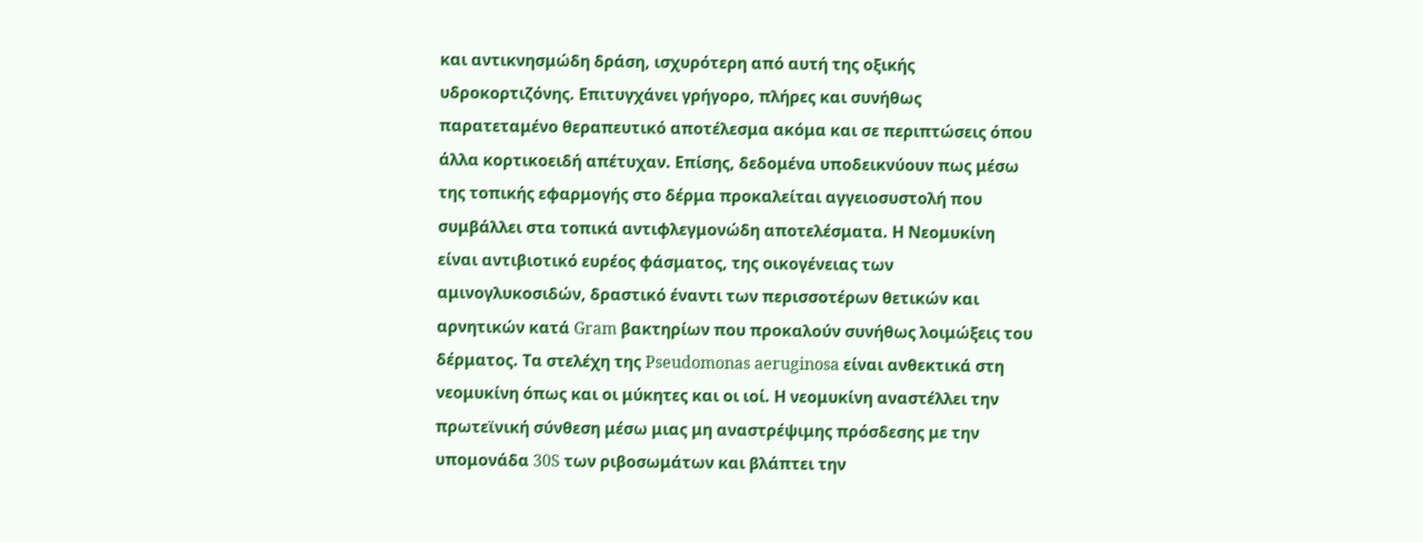και αντικνησμώδη δράση, ισχυρότερη από αυτή της οξικής υδροκορτιζόνης. Επιτυγχάνει γρήγορο, πλήρες και συνήθως παρατεταμένο θεραπευτικό αποτέλεσμα ακόμα και σε περιπτώσεις όπου άλλα κορτικοειδή απέτυχαν. Επίσης, δεδομένα υποδεικνύουν πως μέσω της τοπικής εφαρμογής στο δέρμα προκαλείται αγγειοσυστολή που συμβάλλει στα τοπικά αντιφλεγμονώδη αποτελέσματα. Η Νεομυκίνη είναι αντιβιοτικό ευρέος φάσματος, της οικογένειας των αμινογλυκοσιδών, δραστικό έναντι των περισσοτέρων θετικών και αρνητικών κατά Gram βακτηρίων που προκαλούν συνήθως λοιμώξεις του δέρματος. Τα στελέχη της Pseudomonas aeruginosa είναι ανθεκτικά στη νεομυκίνη όπως και οι μύκητες και οι ιοί. Η νεομυκίνη αναστέλλει την πρωτεϊνική σύνθεση μέσω μιας μη αναστρέψιμης πρόσδεσης με την υπομονάδα 30S των ριβοσωμάτων και βλάπτει την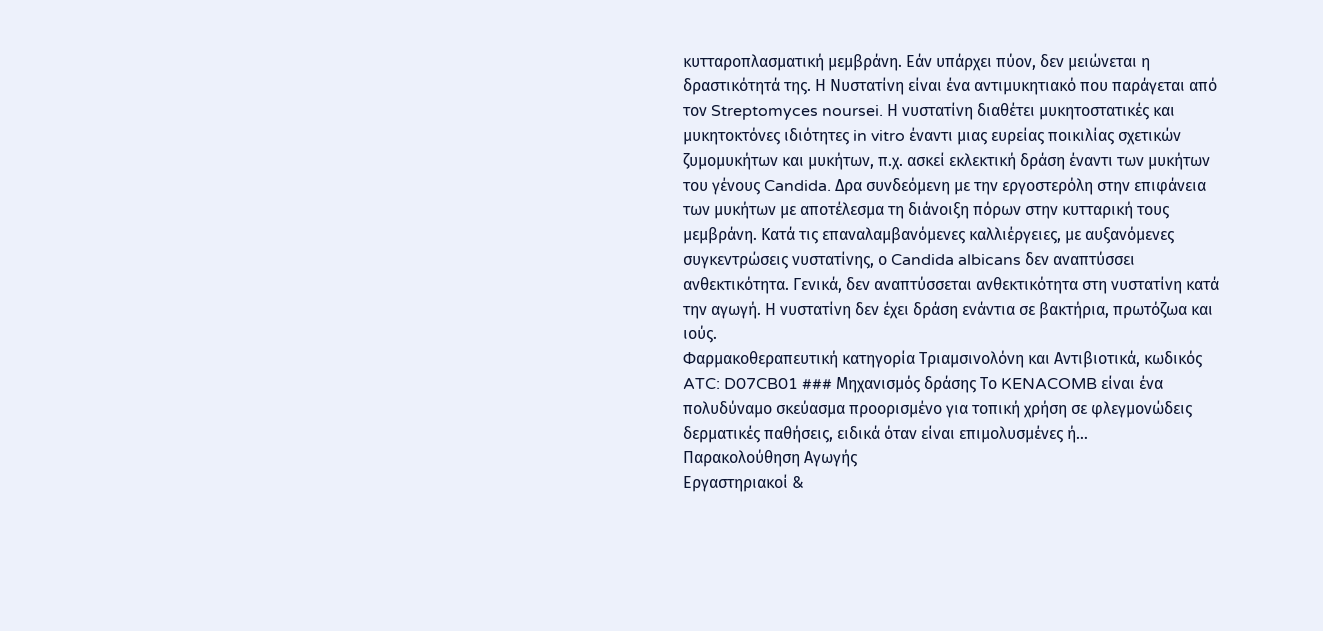κυτταροπλασματική μεμβράνη. Εάν υπάρχει πύον, δεν μειώνεται η δραστικότητά της. Η Νυστατίνη είναι ένα αντιμυκητιακό που παράγεται από τον Streptomyces noursei. Η νυστατίνη διαθέτει μυκητοστατικές και μυκητοκτόνες ιδιότητες in vitro έναντι μιας ευρείας ποικιλίας σχετικών ζυμομυκήτων και μυκήτων, π.χ. ασκεί εκλεκτική δράση έναντι των μυκήτων του γένους Candida. Δρα συνδεόμενη με την εργοστερόλη στην επιφάνεια των μυκήτων με αποτέλεσμα τη διάνοιξη πόρων στην κυτταρική τους μεμβράνη. Κατά τις επαναλαμβανόμενες καλλιέργειες, με αυξανόμενες συγκεντρώσεις νυστατίνης, ο Candida albicans δεν αναπτύσσει ανθεκτικότητα. Γενικά, δεν αναπτύσσεται ανθεκτικότητα στη νυστατίνη κατά την αγωγή. Η νυστατίνη δεν έχει δράση ενάντια σε βακτήρια, πρωτόζωα και ιούς.
Φαρμακοθεραπευτική κατηγορία Τριαμσινολόνη και Αντιβιοτικά, κωδικός ATC: D07CB01 ### Μηχανισμός δράσης Το KENACOMB είναι ένα πολυδύναμο σκεύασμα προορισμένο για τοπική χρήση σε φλεγμονώδεις δερματικές παθήσεις, ειδικά όταν είναι επιμολυσμένες ή…
Παρακολούθηση Αγωγής
Εργαστηριακοί &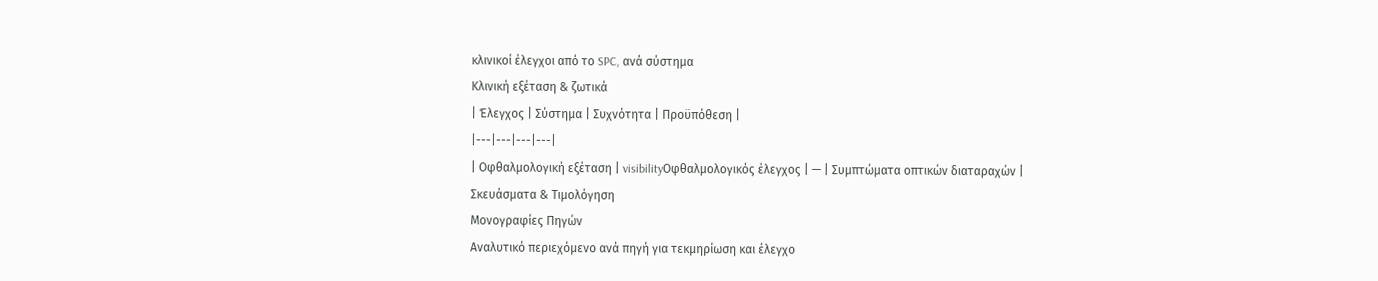κλινικοί έλεγχοι από το SPC, ανά σύστημα
Κλινική εξέταση & ζωτικά
| Έλεγχος | Σύστημα | Συχνότητα | Προϋπόθεση |
|---|---|---|---|
| Οφθαλμολογική εξέταση | visibilityΟφθαλμολογικός έλεγχος | — | Συμπτώματα οπτικών διαταραχών |
Σκευάσματα & Τιμολόγηση
Μονογραφίες Πηγών
Αναλυτικό περιεχόμενο ανά πηγή για τεκμηρίωση και έλεγχο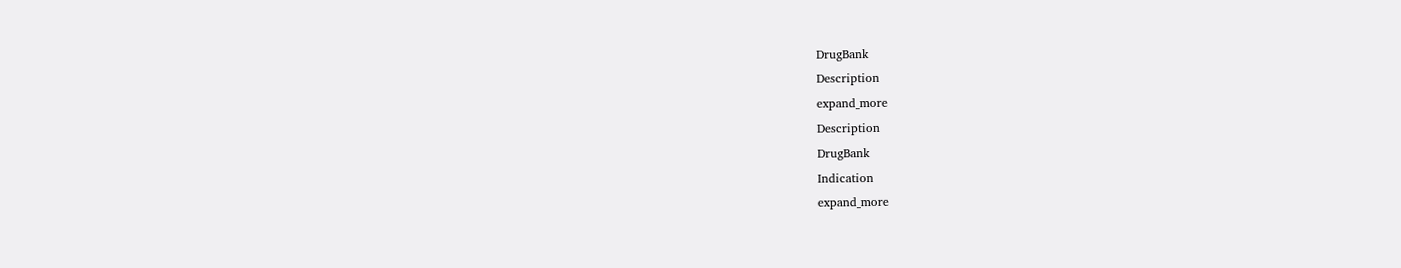DrugBank
Description
expand_more
Description
DrugBank
Indication
expand_more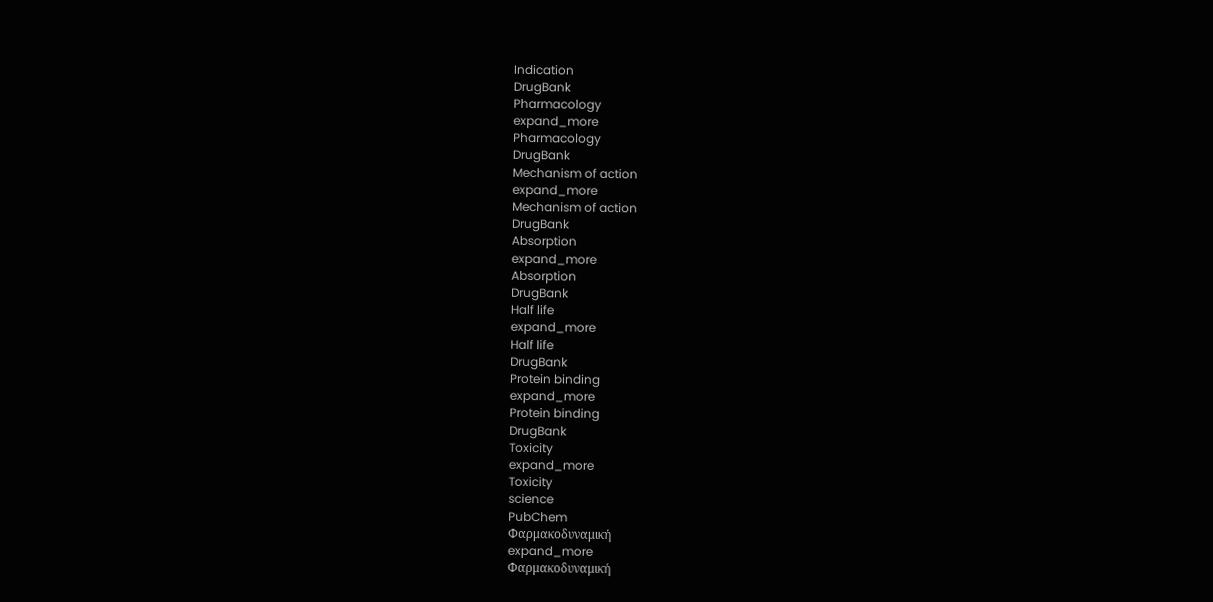Indication
DrugBank
Pharmacology
expand_more
Pharmacology
DrugBank
Mechanism of action
expand_more
Mechanism of action
DrugBank
Absorption
expand_more
Absorption
DrugBank
Half life
expand_more
Half life
DrugBank
Protein binding
expand_more
Protein binding
DrugBank
Toxicity
expand_more
Toxicity
science
PubChem
Φαρμακοδυναμική
expand_more
Φαρμακοδυναμική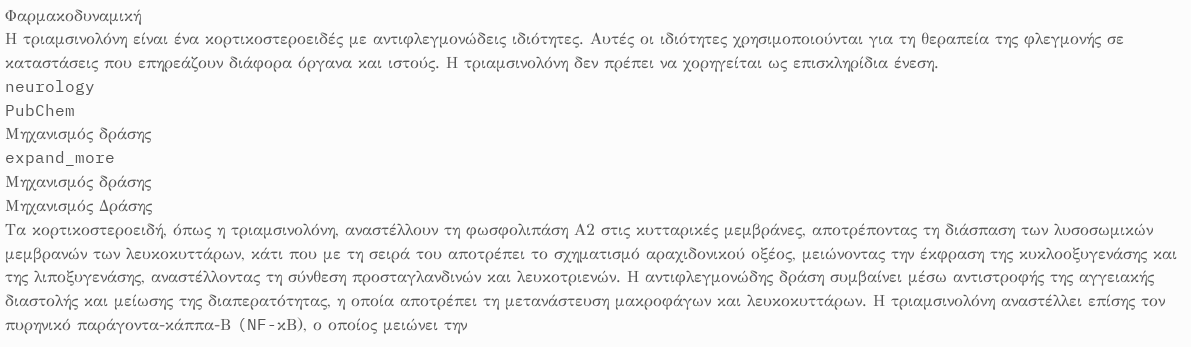Φαρμακοδυναμική
Η τριαμσινολόνη είναι ένα κορτικοστεροειδές με αντιφλεγμονώδεις ιδιότητες. Αυτές οι ιδιότητες χρησιμοποιούνται για τη θεραπεία της φλεγμονής σε καταστάσεις που επηρεάζουν διάφορα όργανα και ιστούς. Η τριαμσινολόνη δεν πρέπει να χορηγείται ως επισκληρίδια ένεση.
neurology
PubChem
Μηχανισμός δράσης
expand_more
Μηχανισμός δράσης
Μηχανισμός Δράσης
Τα κορτικοστεροειδή, όπως η τριαμσινολόνη, αναστέλλουν τη φωσφολιπάση Α2 στις κυτταρικές μεμβράνες, αποτρέποντας τη διάσπαση των λυσοσωμικών μεμβρανών των λευκοκυττάρων, κάτι που με τη σειρά του αποτρέπει το σχηματισμό αραχιδονικού οξέος, μειώνοντας την έκφραση της κυκλοοξυγενάσης και της λιποξυγενάσης, αναστέλλοντας τη σύνθεση προσταγλανδινών και λευκοτριενών. Η αντιφλεγμονώδης δράση συμβαίνει μέσω αντιστροφής της αγγειακής διαστολής και μείωσης της διαπερατότητας, η οποία αποτρέπει τη μετανάστευση μακροφάγων και λευκοκυττάρων. Η τριαμσινολόνη αναστέλλει επίσης τον πυρηνικό παράγοντα-κάππα-Β (NF-κB), ο οποίος μειώνει την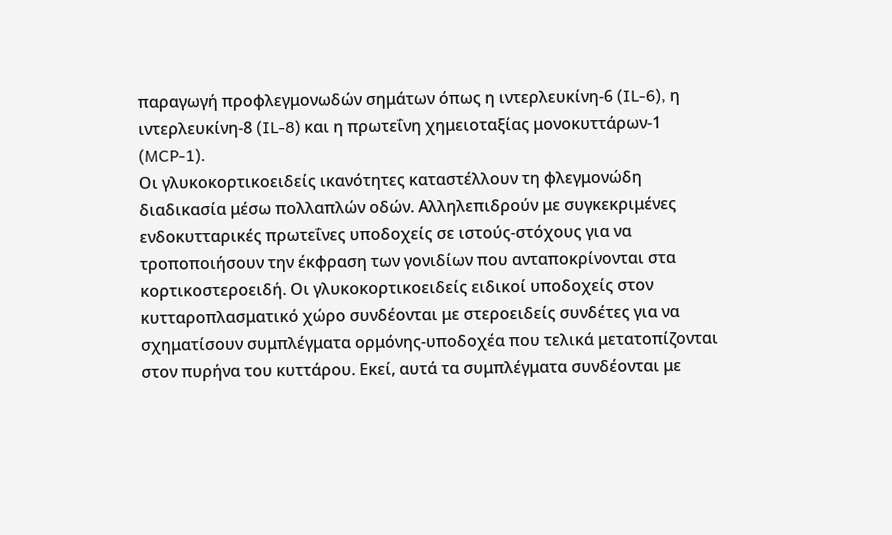παραγωγή προφλεγμονωδών σημάτων όπως η ιντερλευκίνη-6 (IL-6), η ιντερλευκίνη-8 (IL-8) και η πρωτεΐνη χημειοταξίας μονοκυττάρων-1 (MCP-1).
Οι γλυκοκορτικοειδείς ικανότητες καταστέλλουν τη φλεγμονώδη διαδικασία μέσω πολλαπλών οδών. Αλληλεπιδρούν με συγκεκριμένες ενδοκυτταρικές πρωτεΐνες υποδοχείς σε ιστούς-στόχους για να τροποποιήσουν την έκφραση των γονιδίων που ανταποκρίνονται στα κορτικοστεροειδή. Οι γλυκοκορτικοειδείς ειδικοί υποδοχείς στον κυτταροπλασματικό χώρο συνδέονται με στεροειδείς συνδέτες για να σχηματίσουν συμπλέγματα ορμόνης-υποδοχέα που τελικά μετατοπίζονται στον πυρήνα του κυττάρου. Εκεί, αυτά τα συμπλέγματα συνδέονται με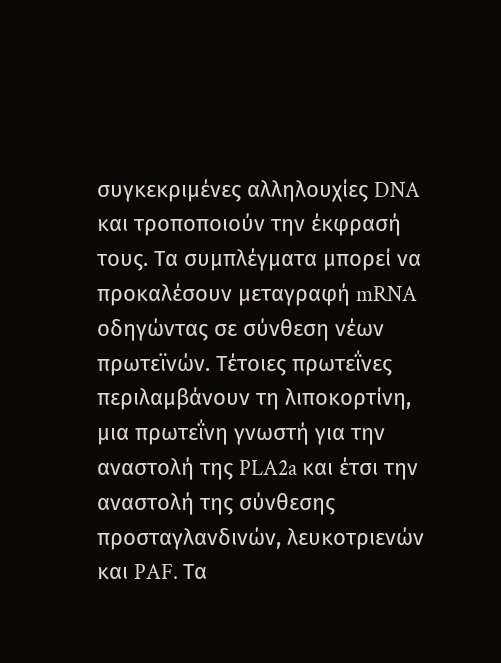συγκεκριμένες αλληλουχίες DNA και τροποποιούν την έκφρασή τους. Τα συμπλέγματα μπορεί να προκαλέσουν μεταγραφή mRNA οδηγώντας σε σύνθεση νέων πρωτεϊνών. Τέτοιες πρωτεΐνες περιλαμβάνουν τη λιποκορτίνη, μια πρωτεΐνη γνωστή για την αναστολή της PLA2a και έτσι την αναστολή της σύνθεσης προσταγλανδινών, λευκοτριενών και PAF. Τα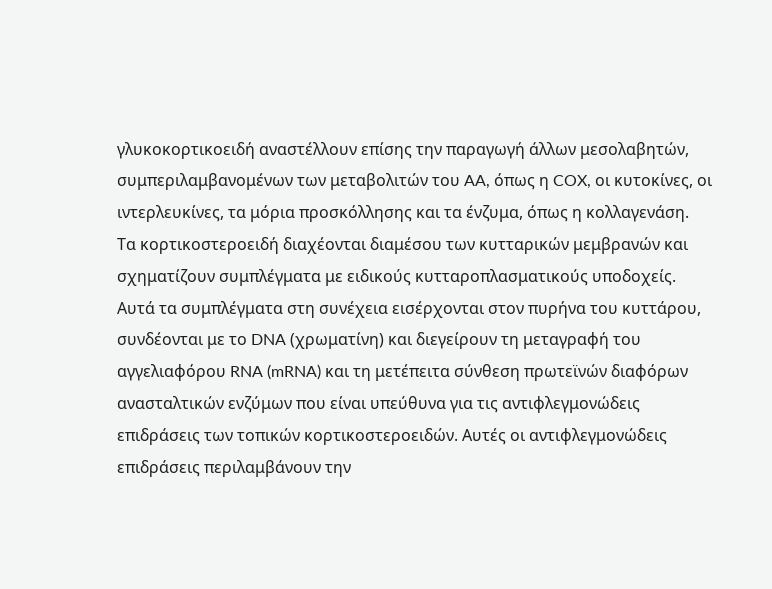γλυκοκορτικοειδή αναστέλλουν επίσης την παραγωγή άλλων μεσολαβητών, συμπεριλαμβανομένων των μεταβολιτών του AA, όπως η COX, οι κυτοκίνες, οι ιντερλευκίνες, τα μόρια προσκόλλησης και τα ένζυμα, όπως η κολλαγενάση.
Τα κορτικοστεροειδή διαχέονται διαμέσου των κυτταρικών μεμβρανών και σχηματίζουν συμπλέγματα με ειδικούς κυτταροπλασματικούς υποδοχείς. Αυτά τα συμπλέγματα στη συνέχεια εισέρχονται στον πυρήνα του κυττάρου, συνδέονται με το DNA (χρωματίνη) και διεγείρουν τη μεταγραφή του αγγελιαφόρου RNA (mRNA) και τη μετέπειτα σύνθεση πρωτεϊνών διαφόρων ανασταλτικών ενζύμων που είναι υπεύθυνα για τις αντιφλεγμονώδεις επιδράσεις των τοπικών κορτικοστεροειδών. Αυτές οι αντιφλεγμονώδεις επιδράσεις περιλαμβάνουν την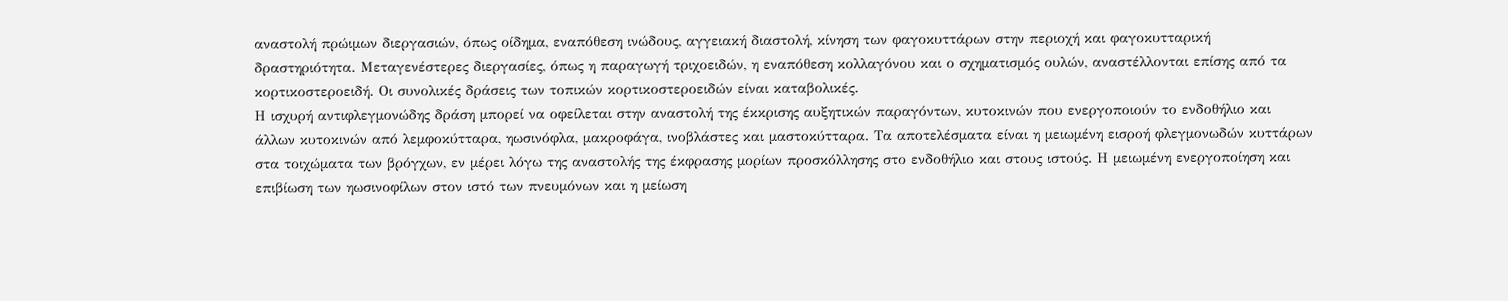αναστολή πρώιμων διεργασιών, όπως οίδημα, εναπόθεση ινώδους, αγγειακή διαστολή, κίνηση των φαγοκυττάρων στην περιοχή και φαγοκυτταρική δραστηριότητα. Μεταγενέστερες διεργασίες, όπως η παραγωγή τριχοειδών, η εναπόθεση κολλαγόνου και ο σχηματισμός ουλών, αναστέλλονται επίσης από τα κορτικοστεροειδή. Οι συνολικές δράσεις των τοπικών κορτικοστεροειδών είναι καταβολικές.
Η ισχυρή αντιφλεγμονώδης δράση μπορεί να οφείλεται στην αναστολή της έκκρισης αυξητικών παραγόντων, κυτοκινών που ενεργοποιούν το ενδοθήλιο και άλλων κυτοκινών από λεμφοκύτταρα, ηωσινόφλα, μακροφάγα, ινοβλάστες και μαστοκύτταρα. Τα αποτελέσματα είναι η μειωμένη εισροή φλεγμονωδών κυττάρων στα τοιχώματα των βρόγχων, εν μέρει λόγω της αναστολής της έκφρασης μορίων προσκόλλησης στο ενδοθήλιο και στους ιστούς. Η μειωμένη ενεργοποίηση και επιβίωση των ηωσινοφίλων στον ιστό των πνευμόνων και η μείωση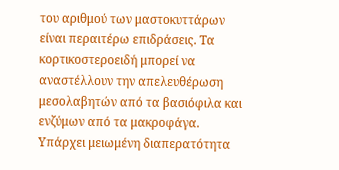του αριθμού των μαστοκυττάρων είναι περαιτέρω επιδράσεις. Τα κορτικοστεροειδή μπορεί να αναστέλλουν την απελευθέρωση μεσολαβητών από τα βασιόφιλα και ενζύμων από τα μακροφάγα. Υπάρχει μειωμένη διαπερατότητα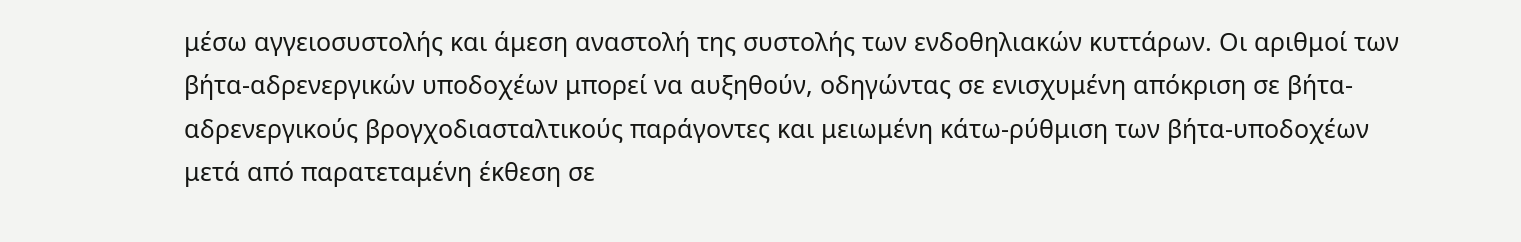μέσω αγγειοσυστολής και άμεση αναστολή της συστολής των ενδοθηλιακών κυττάρων. Οι αριθμοί των βήτα-αδρενεργικών υποδοχέων μπορεί να αυξηθούν, οδηγώντας σε ενισχυμένη απόκριση σε βήτα-αδρενεργικούς βρογχοδιασταλτικούς παράγοντες και μειωμένη κάτω-ρύθμιση των βήτα-υποδοχέων μετά από παρατεταμένη έκθεση σε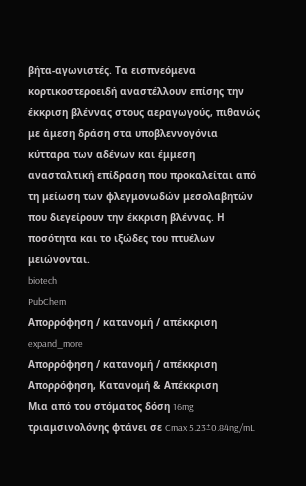βήτα-αγωνιστές. Τα εισπνεόμενα κορτικοστεροειδή αναστέλλουν επίσης την έκκριση βλέννας στους αεραγωγούς, πιθανώς με άμεση δράση στα υποβλεννογόνια κύτταρα των αδένων και έμμεση ανασταλτική επίδραση που προκαλείται από τη μείωση των φλεγμονωδών μεσολαβητών που διεγείρουν την έκκριση βλέννας. Η ποσότητα και το ιξώδες του πτυέλων μειώνονται.
biotech
PubChem
Απορρόφηση / κατανομή / απέκκριση
expand_more
Απορρόφηση / κατανομή / απέκκριση
Απορρόφηση, Κατανομή & Απέκκριση
Μια από του στόματος δόση 16mg τριαμσινολόνης φτάνει σε Cmax 5.23±0.84ng/mL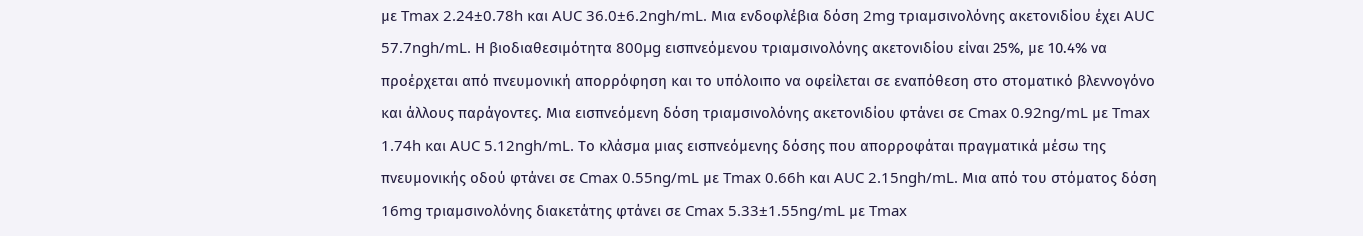με Tmax 2.24±0.78h και AUC 36.0±6.2ngh/mL. Μια ενδοφλέβια δόση 2mg τριαμσινολόνης ακετονιδίου έχει AUC 57.7ngh/mL. Η βιοδιαθεσιμότητα 800µg εισπνεόμενου τριαμσινολόνης ακετονιδίου είναι 25%, με 10.4% να προέρχεται από πνευμονική απορρόφηση και το υπόλοιπο να οφείλεται σε εναπόθεση στο στοματικό βλεννογόνο και άλλους παράγοντες. Μια εισπνεόμενη δόση τριαμσινολόνης ακετονιδίου φτάνει σε Cmax 0.92ng/mL με Tmax 1.74h και AUC 5.12ngh/mL. Το κλάσμα μιας εισπνεόμενης δόσης που απορροφάται πραγματικά μέσω της πνευμονικής οδού φτάνει σε Cmax 0.55ng/mL με Tmax 0.66h και AUC 2.15ngh/mL. Μια από του στόματος δόση 16mg τριαμσινολόνης διακετάτης φτάνει σε Cmax 5.33±1.55ng/mL με Tmax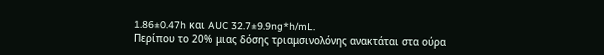1.86±0.47h και AUC 32.7±9.9ng*h/mL.
Περίπου το 20% μιας δόσης τριαμσινολόνης ανακτάται στα ούρα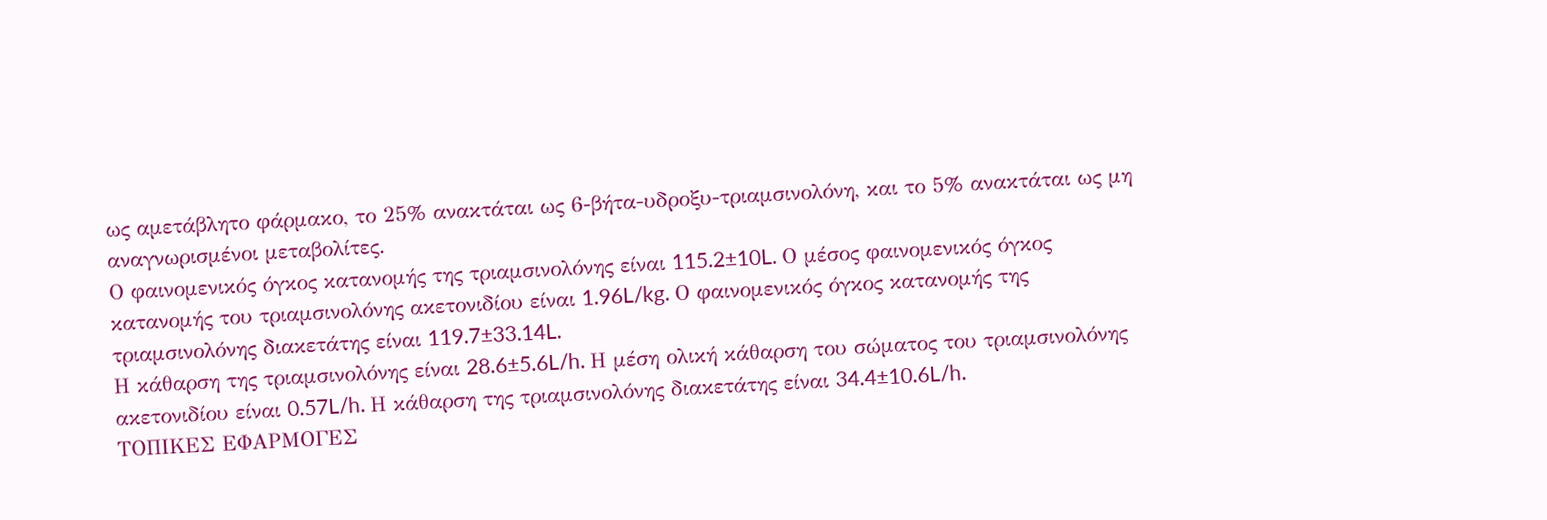ως αμετάβλητο φάρμακο, το 25% ανακτάται ως 6-βήτα-υδροξυ-τριαμσινολόνη, και το 5% ανακτάται ως μη αναγνωρισμένοι μεταβολίτες.
Ο φαινομενικός όγκος κατανομής της τριαμσινολόνης είναι 115.2±10L. Ο μέσος φαινομενικός όγκος κατανομής του τριαμσινολόνης ακετονιδίου είναι 1.96L/kg. Ο φαινομενικός όγκος κατανομής της τριαμσινολόνης διακετάτης είναι 119.7±33.14L.
Η κάθαρση της τριαμσινολόνης είναι 28.6±5.6L/h. Η μέση ολική κάθαρση του σώματος του τριαμσινολόνης ακετονιδίου είναι 0.57L/h. Η κάθαρση της τριαμσινολόνης διακετάτης είναι 34.4±10.6L/h.
ΤΟΠΙΚΕΣ ΕΦΑΡΜΟΓΕΣ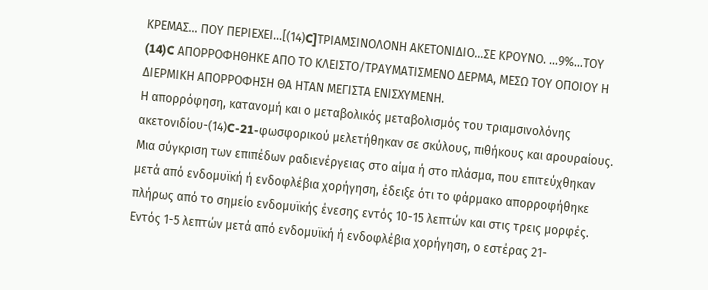ΚΡΕΜΑΣ… ΠΟΥ ΠΕΡΙΕΧΕΙ…[(14)C]ΤΡΙΑΜΣΙΝΟΛΟΝΗ ΑΚΕΤΟΝΙΔΙΟ…ΣΕ ΚΡΟΥΝΟ. …9%…ΤΟΥ (14)C ΑΠΟΡΡΟΦΗΘΗΚΕ ΑΠΟ ΤΟ ΚΛΕΙΣΤΟ/ΤΡΑΥΜΑΤΙΣΜΕΝΟ ΔΕΡΜΑ, ΜΕΣΩ ΤΟΥ ΟΠΟΙΟΥ Η ΔΙΕΡΜΙΚΗ ΑΠΟΡΡΟΦΗΣΗ ΘΑ ΗΤΑΝ ΜΕΓΙΣΤΑ ΕΝΙΣΧΥΜΕΝΗ.
Η απορρόφηση, κατανομή και ο μεταβολικός μεταβολισμός του τριαμσινολόνης ακετονιδίου-(14)C-21-φωσφορικού μελετήθηκαν σε σκύλους, πιθήκους και αρουραίους. Μια σύγκριση των επιπέδων ραδιενέργειας στο αίμα ή στο πλάσμα, που επιτεύχθηκαν μετά από ενδομυϊκή ή ενδοφλέβια χορήγηση, έδειξε ότι το φάρμακο απορροφήθηκε πλήρως από το σημείο ενδομυϊκής ένεσης εντός 10-15 λεπτών και στις τρεις μορφές. Εντός 1-5 λεπτών μετά από ενδομυϊκή ή ενδοφλέβια χορήγηση, ο εστέρας 21-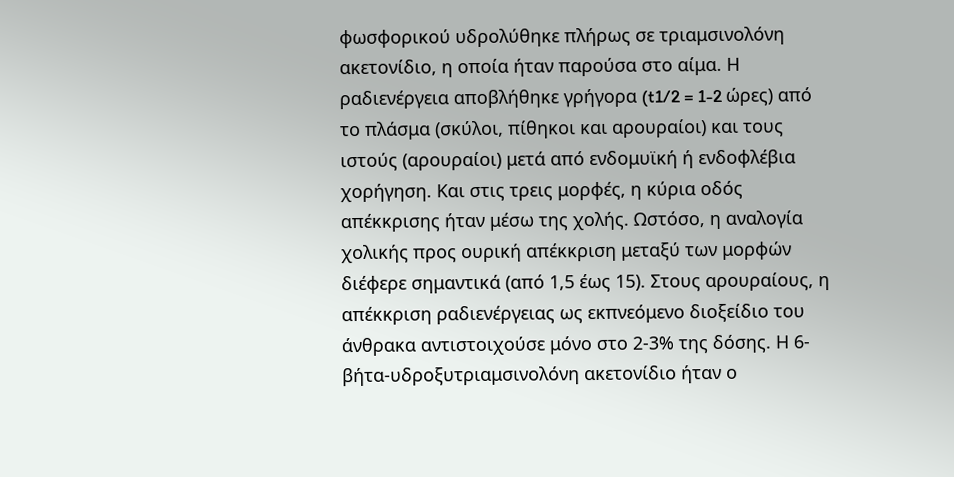φωσφορικού υδρολύθηκε πλήρως σε τριαμσινολόνη ακετονίδιο, η οποία ήταν παρούσα στο αίμα. Η ραδιενέργεια αποβλήθηκε γρήγορα (t1/2 = 1-2 ώρες) από το πλάσμα (σκύλοι, πίθηκοι και αρουραίοι) και τους ιστούς (αρουραίοι) μετά από ενδομυϊκή ή ενδοφλέβια χορήγηση. Και στις τρεις μορφές, η κύρια οδός απέκκρισης ήταν μέσω της χολής. Ωστόσο, η αναλογία χολικής προς ουρική απέκκριση μεταξύ των μορφών διέφερε σημαντικά (από 1,5 έως 15). Στους αρουραίους, η απέκκριση ραδιενέργειας ως εκπνεόμενο διοξείδιο του άνθρακα αντιστοιχούσε μόνο στο 2-3% της δόσης. Η 6-βήτα-υδροξυτριαμσινολόνη ακετονίδιο ήταν ο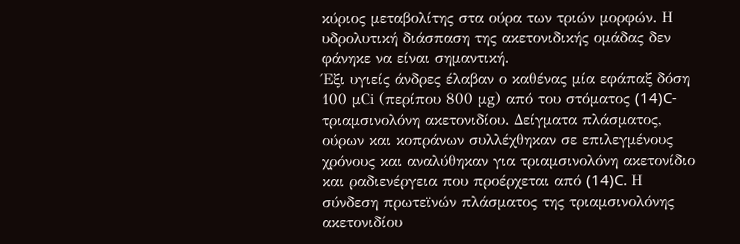κύριος μεταβολίτης στα ούρα των τριών μορφών. Η υδρολυτική διάσπαση της ακετονιδικής ομάδας δεν φάνηκε να είναι σημαντική.
Έξι υγιείς άνδρες έλαβαν ο καθένας μία εφάπαξ δόση 100 μCi (περίπου 800 μg) από του στόματος (14)C-τριαμσινολόνη ακετονιδίου. Δείγματα πλάσματος, ούρων και κοπράνων συλλέχθηκαν σε επιλεγμένους χρόνους και αναλύθηκαν για τριαμσινολόνη ακετονίδιο και ραδιενέργεια που προέρχεται από (14)C. Η σύνδεση πρωτεϊνών πλάσματος της τριαμσινολόνης ακετονιδίου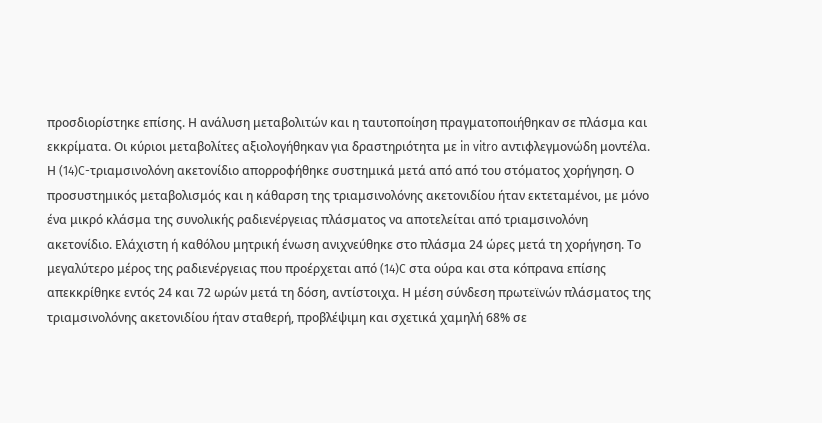προσδιορίστηκε επίσης. Η ανάλυση μεταβολιτών και η ταυτοποίηση πραγματοποιήθηκαν σε πλάσμα και εκκρίματα. Οι κύριοι μεταβολίτες αξιολογήθηκαν για δραστηριότητα με in vitro αντιφλεγμονώδη μοντέλα. Η (14)C-τριαμσινολόνη ακετονίδιο απορροφήθηκε συστημικά μετά από από του στόματος χορήγηση. Ο προσυστημικός μεταβολισμός και η κάθαρση της τριαμσινολόνης ακετονιδίου ήταν εκτεταμένοι, με μόνο ένα μικρό κλάσμα της συνολικής ραδιενέργειας πλάσματος να αποτελείται από τριαμσινολόνη ακετονίδιο. Ελάχιστη ή καθόλου μητρική ένωση ανιχνεύθηκε στο πλάσμα 24 ώρες μετά τη χορήγηση. Το μεγαλύτερο μέρος της ραδιενέργειας που προέρχεται από (14)C στα ούρα και στα κόπρανα επίσης απεκκρίθηκε εντός 24 και 72 ωρών μετά τη δόση, αντίστοιχα. Η μέση σύνδεση πρωτεϊνών πλάσματος της τριαμσινολόνης ακετονιδίου ήταν σταθερή, προβλέψιμη και σχετικά χαμηλή 68% σε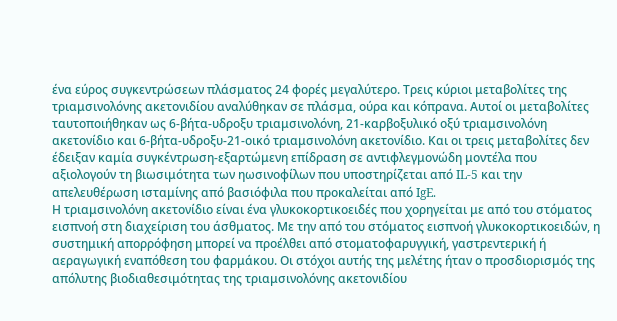ένα εύρος συγκεντρώσεων πλάσματος 24 φορές μεγαλύτερο. Τρεις κύριοι μεταβολίτες της τριαμσινολόνης ακετονιδίου αναλύθηκαν σε πλάσμα, ούρα και κόπρανα. Αυτοί οι μεταβολίτες ταυτοποιήθηκαν ως 6-βήτα-υδροξυ τριαμσινολόνη, 21-καρβοξυλικό οξύ τριαμσινολόνη ακετονίδιο και 6-βήτα-υδροξυ-21-οικό τριαμσινολόνη ακετονίδιο. Και οι τρεις μεταβολίτες δεν έδειξαν καμία συγκέντρωση-εξαρτώμενη επίδραση σε αντιφλεγμονώδη μοντέλα που αξιολογούν τη βιωσιμότητα των ηωσινοφίλων που υποστηρίζεται από IL-5 και την απελευθέρωση ισταμίνης από βασιόφιλα που προκαλείται από IgE.
Η τριαμσινολόνη ακετονίδιο είναι ένα γλυκοκορτικοειδές που χορηγείται με από του στόματος εισπνοή στη διαχείριση του άσθματος. Με την από του στόματος εισπνοή γλυκοκορτικοειδών, η συστημική απορρόφηση μπορεί να προέλθει από στοματοφαρυγγική, γαστρεντερική ή αεραγωγική εναπόθεση του φαρμάκου. Οι στόχοι αυτής της μελέτης ήταν ο προσδιορισμός της απόλυτης βιοδιαθεσιμότητας της τριαμσινολόνης ακετονιδίου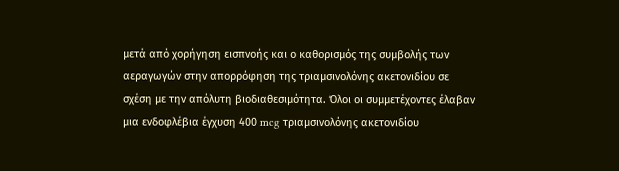μετά από χορήγηση εισπνοής και ο καθορισμός της συμβολής των αεραγωγών στην απορρόφηση της τριαμσινολόνης ακετονιδίου σε σχέση με την απόλυτη βιοδιαθεσιμότητα. Όλοι οι συμμετέχοντες έλαβαν μια ενδοφλέβια έγχυση 400 mcg τριαμσινολόνης ακετονιδίου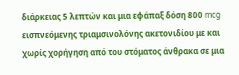διάρκειας 5 λεπτών και μια εφάπαξ δόση 800 mcg εισπνεόμενης τριαμσινολόνης ακετονιδίου με και χωρίς χορήγηση από του στόματος άνθρακα σε μια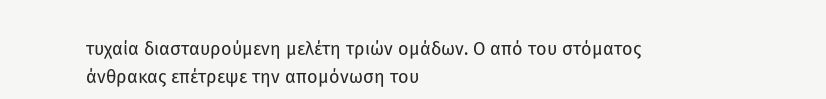τυχαία διασταυρούμενη μελέτη τριών ομάδων. Ο από του στόματος άνθρακας επέτρεψε την απομόνωση του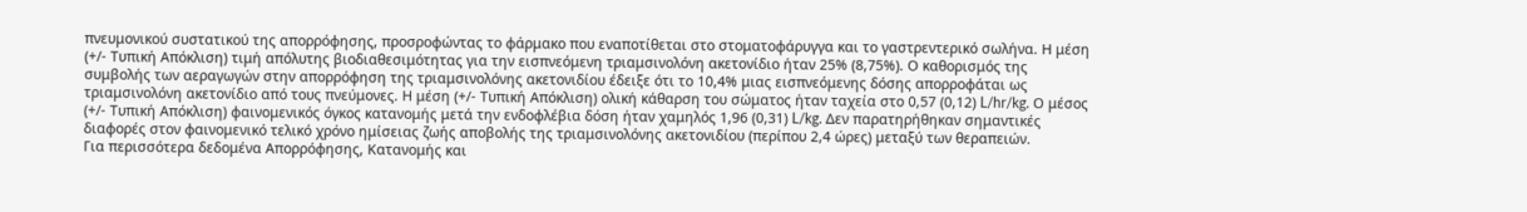πνευμονικού συστατικού της απορρόφησης, προσροφώντας το φάρμακο που εναποτίθεται στο στοματοφάρυγγα και το γαστρεντερικό σωλήνα. Η μέση (+/- Τυπική Απόκλιση) τιμή απόλυτης βιοδιαθεσιμότητας για την εισπνεόμενη τριαμσινολόνη ακετονίδιο ήταν 25% (8,75%). Ο καθορισμός της συμβολής των αεραγωγών στην απορρόφηση της τριαμσινολόνης ακετονιδίου έδειξε ότι το 10,4% μιας εισπνεόμενης δόσης απορροφάται ως τριαμσινολόνη ακετονίδιο από τους πνεύμονες. Η μέση (+/- Τυπική Απόκλιση) ολική κάθαρση του σώματος ήταν ταχεία στο 0,57 (0,12) L/hr/kg. Ο μέσος (+/- Τυπική Απόκλιση) φαινομενικός όγκος κατανομής μετά την ενδοφλέβια δόση ήταν χαμηλός 1,96 (0,31) L/kg. Δεν παρατηρήθηκαν σημαντικές διαφορές στον φαινομενικό τελικό χρόνο ημίσειας ζωής αποβολής της τριαμσινολόνης ακετονιδίου (περίπου 2,4 ώρες) μεταξύ των θεραπειών.
Για περισσότερα δεδομένα Απορρόφησης, Κατανομής και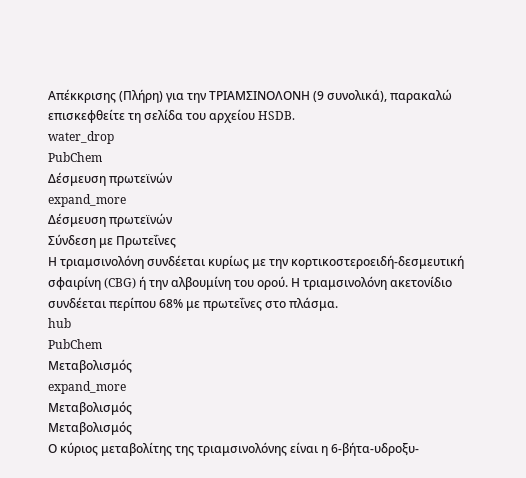Απέκκρισης (Πλήρη) για την ΤΡΙΑΜΣΙΝΟΛΟΝΗ (9 συνολικά), παρακαλώ επισκεφθείτε τη σελίδα του αρχείου HSDB.
water_drop
PubChem
Δέσμευση πρωτεϊνών
expand_more
Δέσμευση πρωτεϊνών
Σύνδεση με Πρωτεΐνες
Η τριαμσινολόνη συνδέεται κυρίως με την κορτικοστεροειδή-δεσμευτική σφαιρίνη (CBG) ή την αλβουμίνη του ορού. Η τριαμσινολόνη ακετονίδιο συνδέεται περίπου 68% με πρωτεΐνες στο πλάσμα.
hub
PubChem
Μεταβολισμός
expand_more
Μεταβολισμός
Μεταβολισμός
Ο κύριος μεταβολίτης της τριαμσινολόνης είναι η 6-βήτα-υδροξυ-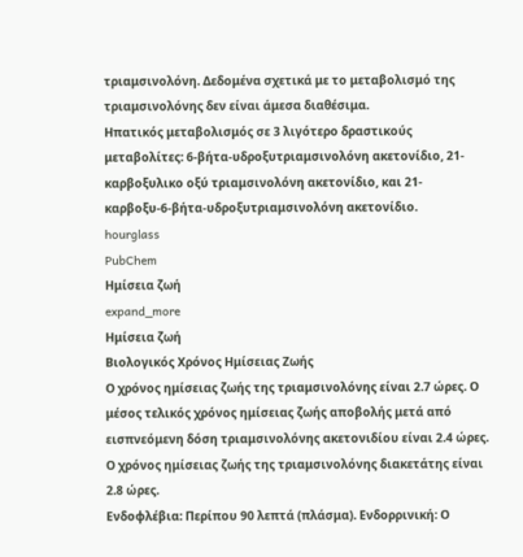τριαμσινολόνη. Δεδομένα σχετικά με το μεταβολισμό της τριαμσινολόνης δεν είναι άμεσα διαθέσιμα.
Ηπατικός μεταβολισμός σε 3 λιγότερο δραστικούς μεταβολίτες: 6-βήτα-υδροξυτριαμσινολόνη ακετονίδιο, 21-καρβοξυλικο οξύ τριαμσινολόνη ακετονίδιο, και 21-καρβοξυ-6-βήτα-υδροξυτριαμσινολόνη ακετονίδιο.
hourglass
PubChem
Ημίσεια ζωή
expand_more
Ημίσεια ζωή
Βιολογικός Χρόνος Ημίσειας Ζωής
Ο χρόνος ημίσειας ζωής της τριαμσινολόνης είναι 2.7 ώρες. Ο μέσος τελικός χρόνος ημίσειας ζωής αποβολής μετά από εισπνεόμενη δόση τριαμσινολόνης ακετονιδίου είναι 2.4 ώρες. Ο χρόνος ημίσειας ζωής της τριαμσινολόνης διακετάτης είναι 2.8 ώρες.
Ενδοφλέβια: Περίπου 90 λεπτά (πλάσμα). Ενδορρινική: Ο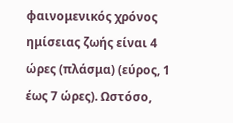φαινομενικός χρόνος ημίσειας ζωής είναι 4 ώρες (πλάσμα) (εύρος, 1 έως 7 ώρες). Ωστόσο,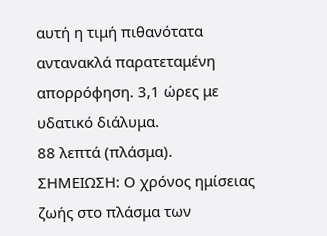αυτή η τιμή πιθανότατα αντανακλά παρατεταμένη απορρόφηση. 3,1 ώρες με υδατικό διάλυμα.
88 λεπτά (πλάσμα). ΣΗΜΕΙΩΣΗ: Ο χρόνος ημίσειας ζωής στο πλάσμα των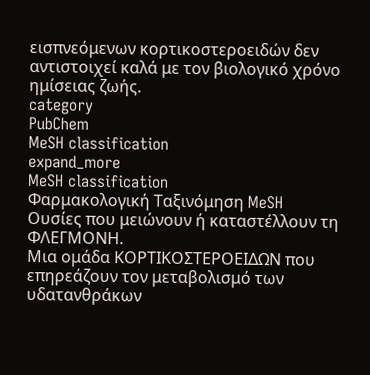εισπνεόμενων κορτικοστεροειδών δεν αντιστοιχεί καλά με τον βιολογικό χρόνο ημίσειας ζωής.
category
PubChem
MeSH classification
expand_more
MeSH classification
Φαρμακολογική Ταξινόμηση MeSH
Ουσίες που μειώνουν ή καταστέλλουν τη ΦΛΕΓΜΟΝΗ.
Μια ομάδα ΚΟΡΤΙΚΟΣΤΕΡΟΕΙΔΩΝ που επηρεάζουν τον μεταβολισμό των υδατανθράκων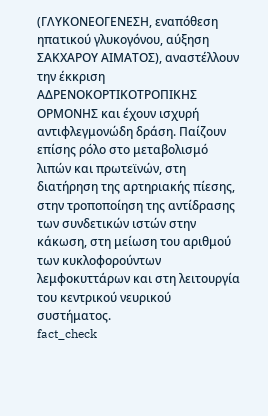(ΓΛΥΚΟΝΕΟΓΕΝΕΣΗ, εναπόθεση ηπατικού γλυκογόνου, αύξηση ΣΑΚΧΑΡΟΥ ΑΙΜΑΤΟΣ), αναστέλλουν την έκκριση ΑΔΡΕΝΟΚΟΡΤΙΚΟΤΡΟΠΙΚΗΣ ΟΡΜΟΝΗΣ και έχουν ισχυρή αντιφλεγμονώδη δράση. Παίζουν επίσης ρόλο στο μεταβολισμό λιπών και πρωτεϊνών, στη διατήρηση της αρτηριακής πίεσης, στην τροποποίηση της αντίδρασης των συνδετικών ιστών στην κάκωση, στη μείωση του αριθμού των κυκλοφορούντων λεμφοκυττάρων και στη λειτουργία του κεντρικού νευρικού συστήματος.
fact_check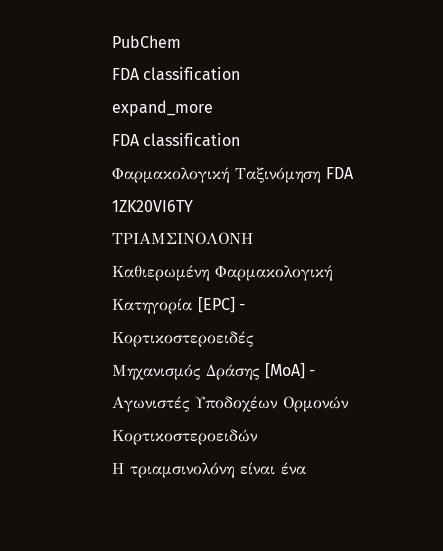PubChem
FDA classification
expand_more
FDA classification
Φαρμακολογική Ταξινόμηση FDA
1ZK20VI6TY
ΤΡΙΑΜΣΙΝΟΛΟΝΗ
Καθιερωμένη Φαρμακολογική Κατηγορία [EPC] - Κορτικοστεροειδές
Μηχανισμός Δράσης [MoA] - Αγωνιστές Υποδοχέων Ορμονών Κορτικοστεροειδών
Η τριαμσινολόνη είναι ένα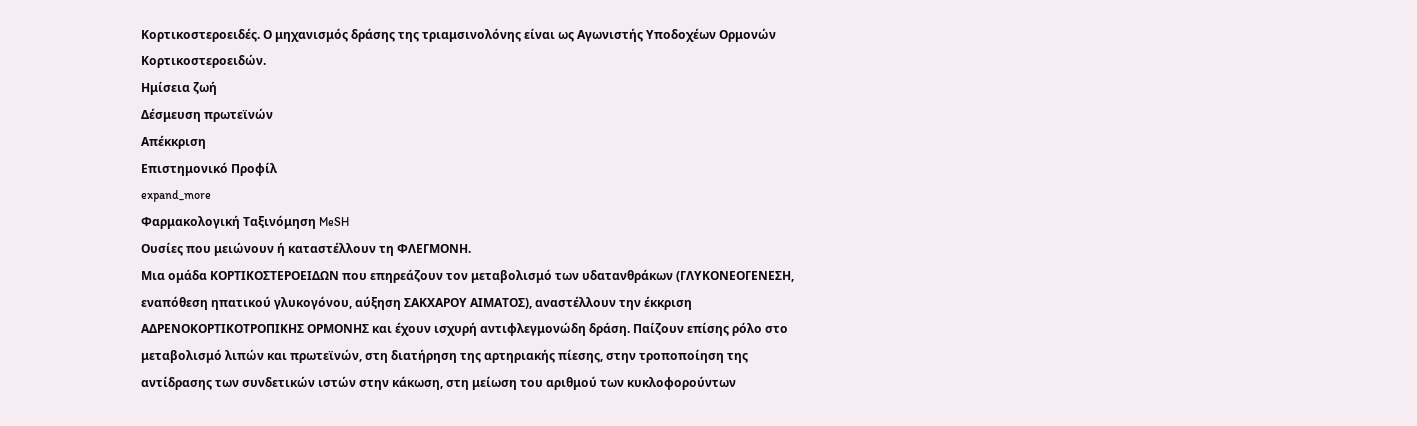Κορτικοστεροειδές. Ο μηχανισμός δράσης της τριαμσινολόνης είναι ως Αγωνιστής Υποδοχέων Ορμονών Κορτικοστεροειδών.
Ημίσεια ζωή
Δέσμευση πρωτεϊνών
Απέκκριση
Επιστημονικό Προφίλ
expand_more
Φαρμακολογική Ταξινόμηση MeSH
Ουσίες που μειώνουν ή καταστέλλουν τη ΦΛΕΓΜΟΝΗ.
Μια ομάδα ΚΟΡΤΙΚΟΣΤΕΡΟΕΙΔΩΝ που επηρεάζουν τον μεταβολισμό των υδατανθράκων (ΓΛΥΚΟΝΕΟΓΕΝΕΣΗ, εναπόθεση ηπατικού γλυκογόνου, αύξηση ΣΑΚΧΑΡΟΥ ΑΙΜΑΤΟΣ), αναστέλλουν την έκκριση ΑΔΡΕΝΟΚΟΡΤΙΚΟΤΡΟΠΙΚΗΣ ΟΡΜΟΝΗΣ και έχουν ισχυρή αντιφλεγμονώδη δράση. Παίζουν επίσης ρόλο στο μεταβολισμό λιπών και πρωτεϊνών, στη διατήρηση της αρτηριακής πίεσης, στην τροποποίηση της αντίδρασης των συνδετικών ιστών στην κάκωση, στη μείωση του αριθμού των κυκλοφορούντων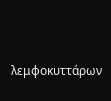λεμφοκυττάρων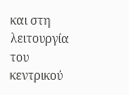και στη λειτουργία του κεντρικού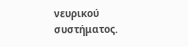νευρικού συστήματος.